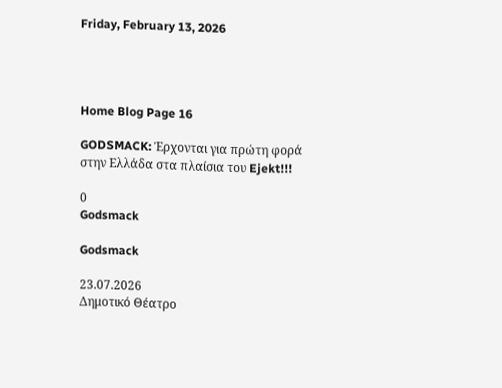Friday, February 13, 2026




Home Blog Page 16

GODSMACK: Έρχονται για πρώτη φορά στην Ελλάδα στα πλαίσια του Ejekt!!!

0
Godsmack

Godsmack

23.07.2026
Δημοτικό Θέατρο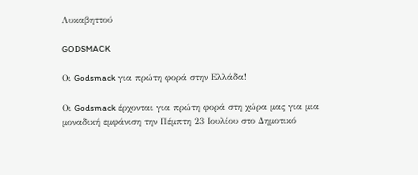Λυκαβηττού

GODSMACK

Οι Godsmack για πρώτη φορά στην Ελλάδα!

Οι Godsmack έρχονται για πρώτη φορά στη χώρα μας για μια μοναδική εμφάνιση την Πέμπτη 23 Ιουλίου στο Δημοτικό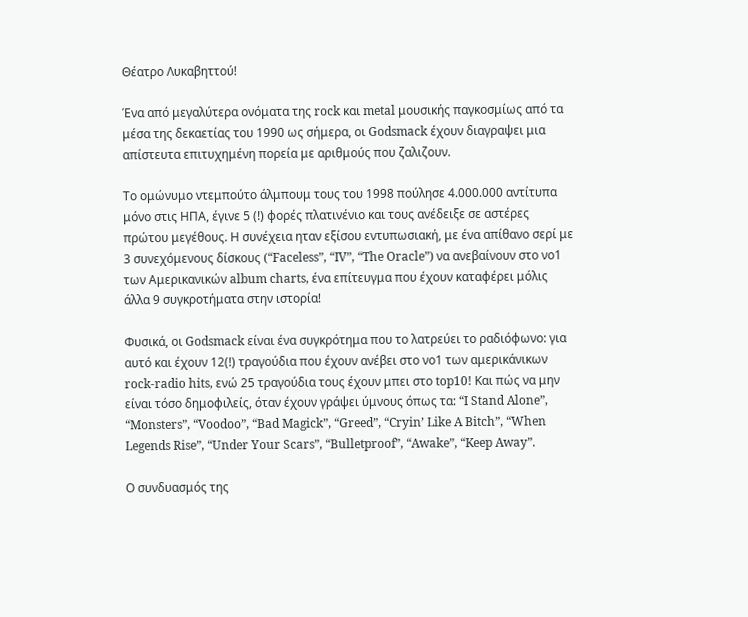Θέατρο Λυκαβηττού!

Ένα από μεγαλύτερα ονόματα της rock και metal μουσικής παγκοσμίως από τα μέσα της δεκαετίας του 1990 ως σήμερα, οι Godsmack έχουν διαγραψει μια απίστευτα επιτυχημένη πορεία με αριθμούς που ζαλιζουν.

Το ομώνυμο ντεμπούτο άλμπουμ τους του 1998 πούλησε 4.000.000 αντίτυπα μόνο στις ΗΠΑ, έγινε 5 (!) φορές πλατινένιο και τους ανέδειξε σε αστέρες πρώτου μεγέθους. Η συνέχεια ηταν εξίσου εντυπωσιακή, με ένα απίθανο σερί με 3 συνεχόμενους δίσκους (“Faceless”, “IV”, “The Oracle”) να ανεβαίνουν στο νο1 των Αμερικανικών album charts, ένα επίτευγμα που έχουν καταφέρει μόλις άλλα 9 συγκροτήματα στην ιστορία!

Φυσικά, οι Godsmack είναι ένα συγκρότημα που το λατρεύει το ραδιόφωνο: για αυτό και έχουν 12(!) τραγούδια που έχουν ανέβει στο νο1 των αμερικάνικων rock-radio hits, ενώ 25 τραγούδια τους έχουν μπει στο top10! Και πώς να μην είναι τόσο δημοφιλείς, όταν έχουν γράψει ύμνους όπως τα: “I Stand Alone”, “Monsters”, “Voodoo”, “Bad Magick”, “Greed”, “Cryin’ Like A Bitch”, “When Legends Rise”, “Under Your Scars”, “Bulletproof”, “Awake”, “Keep Away”.

Ο συνδυασμός της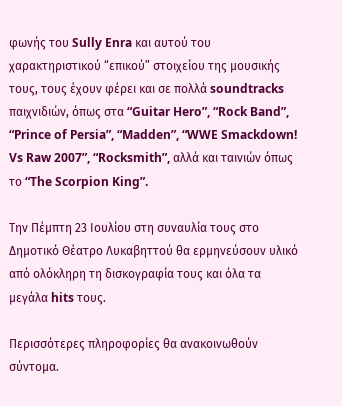φωνής του Sully Enra και αυτού του χαρακτηριστικού “επικού” στοιχείου της μουσικής τους, τους έχουν φέρει και σε πολλά soundtracks παιχνιδιών, όπως στα “Guitar Hero”, “Rock Band”, “Prince of Persia”, “Madden”, “WWE Smackdown! Vs Raw 2007”, “Rocksmith”, αλλά και ταινιών όπως το “The Scorpion King”.

Την Πέμπτη 23 Ιουλίου στη συναυλία τους στο Δημοτικό Θέατρο Λυκαβηττού θα ερμηνεύσουν υλικό από ολόκληρη τη δισκογραφία τους και όλα τα μεγάλα hits τους.

Περισσότερες πληροφορίες θα ανακοινωθούν σύντομα.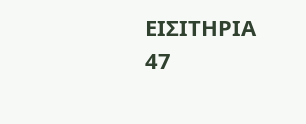ΕΙΣΙΤΗΡΙΑ
47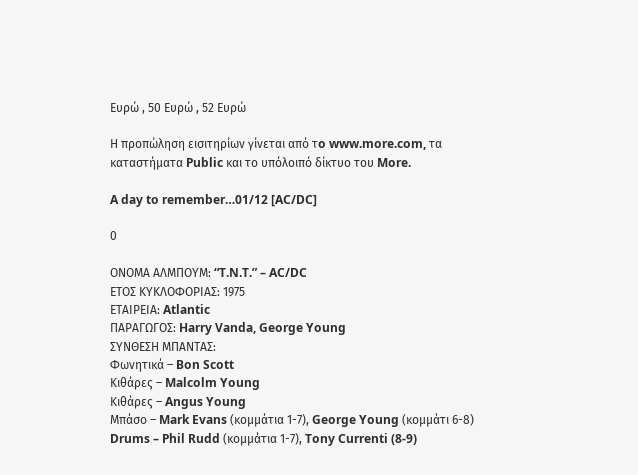Ευρώ , 50 Ευρώ , 52 Ευρώ

Η προπώληση εισιτηρίων γίνεται από τo www.more.com, τα καταστήματα Public και το υπόλοιπό δίκτυο του More.

A day to remember…01/12 [AC/DC]

0

ΟΝΟΜΑ ΑΛΜΠΟΥΜ: “T.N.T.” – AC/DC
ΕΤΟΣ ΚΥΚΛΟΦΟΡΙΑΣ: 1975
ΕΤΑΙΡΕΙΑ: Atlantic
ΠΑΡΑΓΩΓΟΣ: Harry Vanda, George Young
ΣΥΝΘΕΣΗ ΜΠΑΝΤΑΣ:
Φωνητικά – Bon Scott
Κιθάρες – Malcolm Young
Κιθάρες – Angus Young
Μπάσο – Mark Evans (κομμάτια 1-7), George Young (κομμάτι 6-8)
Drums – Phil Rudd (κομμάτια 1-7), Tony Currenti (8-9)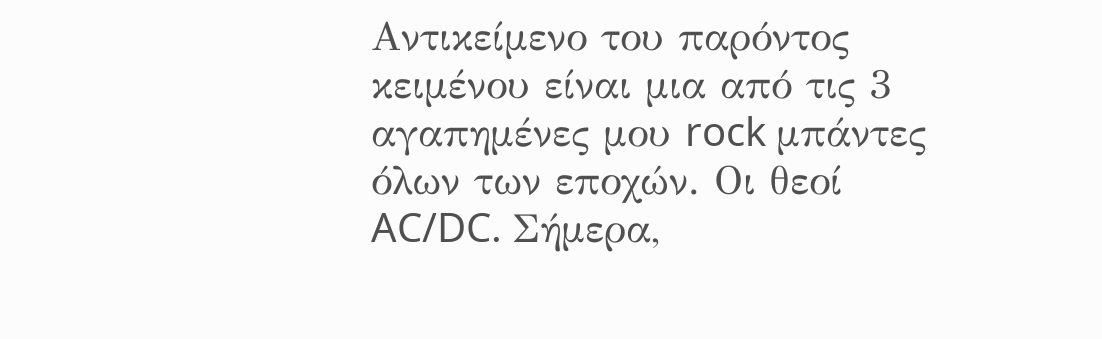Αντικείμενο του παρόντος κειμένου είναι μια από τις 3 αγαπημένες μου rock μπάντες όλων των εποχών. Οι θεοί AC/DC. Σήμερα,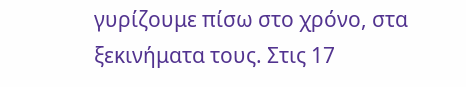γυρίζουμε πίσω στο χρόνο, στα ξεκινήματα τους. Στις 17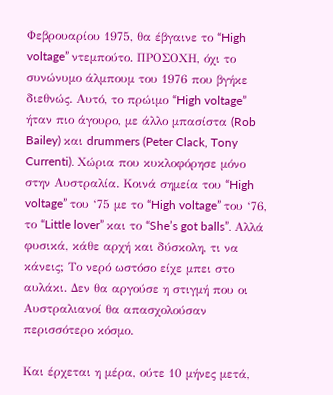Φεβρουαρίου 1975, θα έβγαινε το “High voltage” ντεμπούτο. ΠΡΟΣΟΧΗ, όχι το συνώνυμο άλμπουμ του 1976 που βγήκε διεθνώς. Αυτό, το πρώιμο “High voltage” ήταν πιο άγουρο, με άλλο μπασίστα (Rob Bailey) και drummers (Peter Clack, Tony Currenti). Χώρια που κυκλοφόρησε μόνο στην Αυστραλία. Κοινά σημεία του “High voltage” του ‘75 με το “High voltage” του ‘76, το “Little lover” και το “She’s got balls”. Αλλά φυσικά, κάθε αρχή και δύσκολη, τι να κάνεις; Το νερό ωστόσο είχε μπει στο αυλάκι. Δεν θα αργούσε η στιγμή που οι Αυστραλιανοί θα απασχολούσαν περισσότερο κόσμο.

Και έρχεται η μέρα, ούτε 10 μήνες μετά,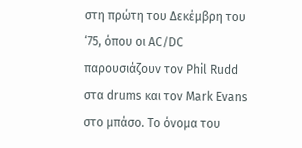στη πρώτη του Δεκέμβρη του ‘75, όπου οι AC/DC παρουσιάζουν τον Phil Rudd στα drums και τον Mark Evans στο μπάσο. Το όνομα του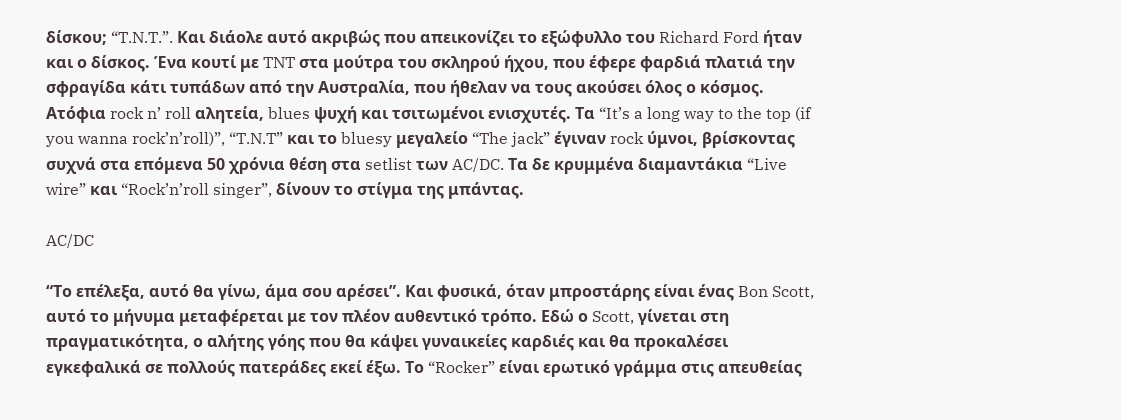δίσκου; “T.N.T.”. Και διάολε αυτό ακριβώς που απεικονίζει το εξώφυλλο του Richard Ford ήταν και ο δίσκος. Ένα κουτί με TNT στα μούτρα του σκληρού ήχου, που έφερε φαρδιά πλατιά την σφραγίδα κάτι τυπάδων από την Αυστραλία, που ήθελαν να τους ακούσει όλος ο κόσμος. Ατόφια rock n’ roll αλητεία, blues ψυχή και τσιτωμένοι ενισχυτές. Τα “It’s a long way to the top (if you wanna rock’n’roll)”, “T.N.T” και το bluesy μεγαλείο “The jack” έγιναν rock ύμνοι, βρίσκοντας συχνά στα επόμενα 50 χρόνια θέση στα setlist των AC/DC. Τα δε κρυμμένα διαμαντάκια “Live wire” και “Rock’n’roll singer”, δίνουν το στίγμα της μπάντας.

AC/DC

“Το επέλεξα, αυτό θα γίνω, άμα σου αρέσει”. Και φυσικά, όταν μπροστάρης είναι ένας Bon Scott, αυτό το μήνυμα μεταφέρεται με τον πλέον αυθεντικό τρόπο. Εδώ ο Scott, γίνεται στη πραγματικότητα, ο αλήτης γόης που θα κάψει γυναικείες καρδιές και θα προκαλέσει εγκεφαλικά σε πολλούς πατεράδες εκεί έξω. Το “Rocker” είναι ερωτικό γράμμα στις απευθείας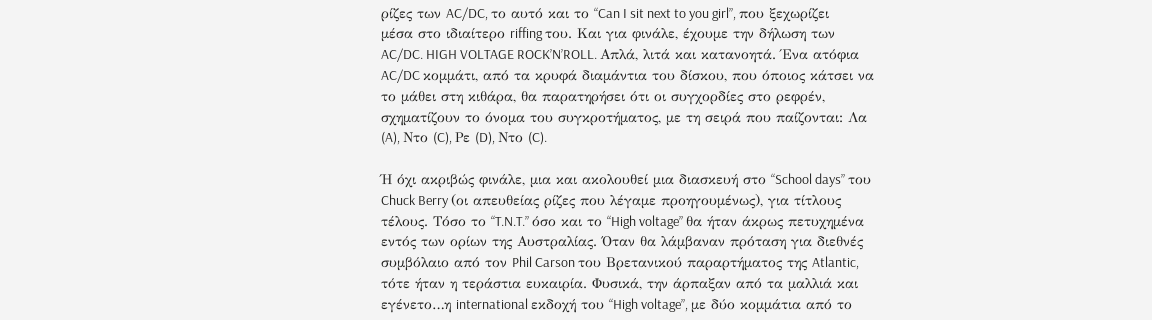ρίζες των AC/DC, το αυτό και το “Can I sit next to you girl”, που ξεχωρίζει μέσα στο ιδιαίτερο riffing του. Και για φινάλε, έχουμε την δήλωση των AC/DC. HIGH VOLTAGE ROCK’N’ROLL. Απλά, λιτά και κατανοητά. Ένα ατόφια AC/DC κομμάτι, από τα κρυφά διαμάντια του δίσκου, που όποιος κάτσει να το μάθει στη κιθάρα, θα παρατηρήσει ότι οι συγχορδίες στο ρεφρέν, σχηματίζουν το όνομα του συγκροτήματος, με τη σειρά που παίζονται: Λα (A), Ντο (C), Ρε (D), Ντο (C).

Ή όχι ακριβώς φινάλε, μια και ακολουθεί μια διασκευή στο “School days” του Chuck Berry (οι απευθείας ρίζες που λέγαμε προηγουμένως), για τίτλους τέλους. Τόσο το “T.N.T.” όσο και το “High voltage” θα ήταν άκρως πετυχημένα εντός των ορίων της Αυστραλίας. Όταν θα λάμβαναν πρόταση για διεθνές συμβόλαιο από τον Phil Carson του Βρετανικού παραρτήματος της Atlantic, τότε ήταν η τεράστια ευκαιρία. Φυσικά, την άρπαξαν από τα μαλλιά και εγένετο…η international εκδοχή του “High voltage”, με δύο κομμάτια από το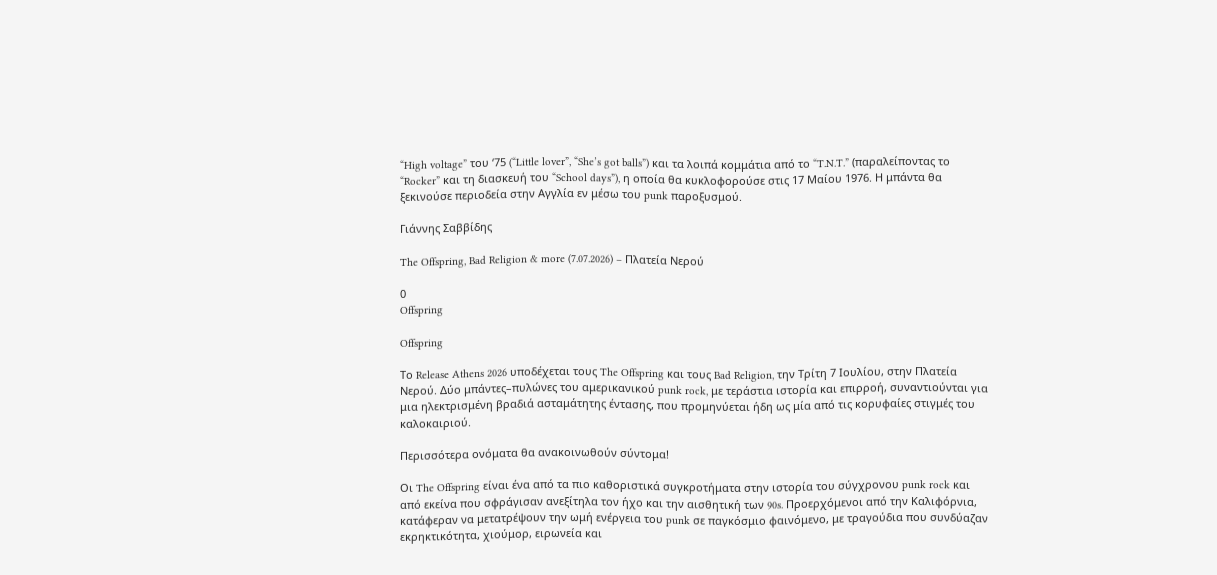“High voltage” του ‘75 (“Little lover”, “She’s got balls”) και τα λοιπά κομμάτια από το “T.N.T.” (παραλείποντας το “Rocker” και τη διασκευή του “School days”), η οποία θα κυκλοφορούσε στις 17 Μαίου 1976. Η μπάντα θα ξεκινούσε περιοδεία στην Αγγλία εν μέσω του punk παροξυσμού.

Γιάννης Σαββίδης

The Offspring, Bad Religion & more (7.07.2026) – Πλατεία Νερού

0
Offspring

Offspring

Το Release Athens 2026 υποδέχεται τους The Offspring και τους Bad Religion, την Τρίτη 7 Ιουλίου, στην Πλατεία Νερού. Δύο μπάντες–πυλώνες του αμερικανικού punk rock, με τεράστια ιστορία και επιρροή, συναντιούνται για μια ηλεκτρισμένη βραδιά ασταμάτητης έντασης, που προμηνύεται ήδη ως μία από τις κορυφαίες στιγμές του καλοκαιριού.

Περισσότερα ονόματα θα ανακοινωθούν σύντομα!

Οι The Offspring είναι ένα από τα πιο καθοριστικά συγκροτήματα στην ιστορία του σύγχρονου punk rock και από εκείνα που σφράγισαν ανεξίτηλα τον ήχο και την αισθητική των 90s. Προερχόμενοι από την Καλιφόρνια, κατάφεραν να μετατρέψουν την ωμή ενέργεια του punk σε παγκόσμιο φαινόμενο, με τραγούδια που συνδύαζαν εκρηκτικότητα, χιούμορ, ειρωνεία και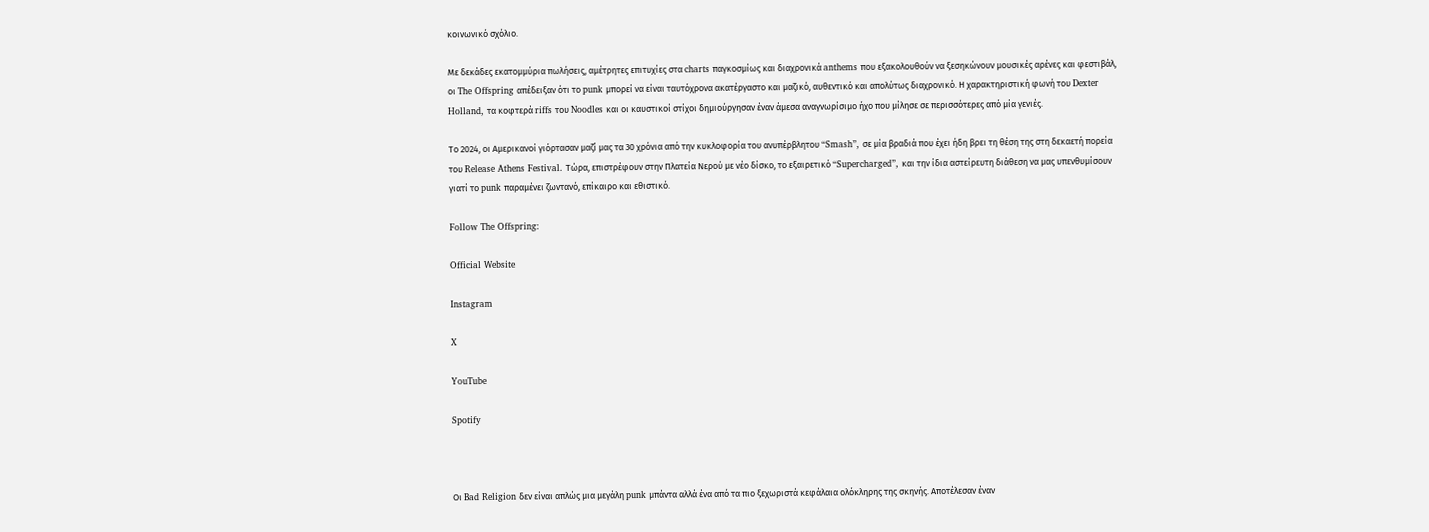κοινωνικό σχόλιο.

Με δεκάδες εκατομμύρια πωλήσεις, αμέτρητες επιτυχίες στα charts παγκοσμίως και διαχρονικά anthems που εξακολουθούν να ξεσηκώνουν μουσικές αρένες και φεστιβάλ, οι The Offspring απέδειξαν ότι το punk μπορεί να είναι ταυτόχρονα ακατέργαστο και μαζικό, αυθεντικό και απολύτως διαχρονικό. Η χαρακτηριστική φωνή του Dexter Holland, τα κοφτερά riffs του Noodles και οι καυστικοί στίχοι δημιούργησαν έναν άμεσα αναγνωρίσιμο ήχο που μίλησε σε περισσότερες από μία γενιές.

Το 2024, οι Αμερικανοί γιόρτασαν μαζί μας τα 30 χρόνια από την κυκλοφορία του ανυπέρβλητου “Smash”, σε μία βραδιά που έχει ήδη βρει τη θέση της στη δεκαετή πορεία του Release Athens Festival. Τώρα, επιστρέφουν στην Πλατεία Νερού με νέο δίσκο, το εξαιρετικό “Supercharged”, και την ίδια αστείρευτη διάθεση να μας υπενθυμίσουν γιατί το punk παραμένει ζωντανό, επίκαιρο και εθιστικό.

Follow The Offspring:

Official Website

Instagram

X

YouTube

Spotify



Οι Bad Religion δεν είναι απλώς μια μεγάλη punk μπάντα αλλά ένα από τα πιο ξεχωριστά κεφάλαια ολόκληρης της σκηνής. Αποτέλεσαν έναν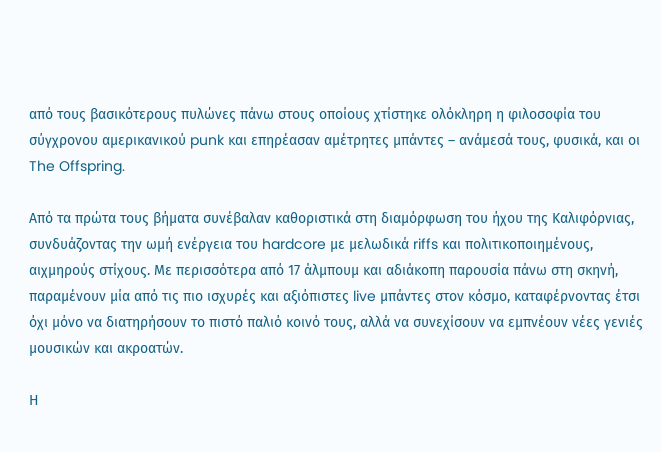από τους βασικότερους πυλώνες πάνω στους οποίους χτίστηκε ολόκληρη η φιλοσοφία του σύγχρονου αμερικανικού punk και επηρέασαν αμέτρητες μπάντες – ανάμεσά τους, φυσικά, και οι The Offspring.

Από τα πρώτα τους βήματα συνέβαλαν καθοριστικά στη διαμόρφωση του ήχου της Καλιφόρνιας, συνδυάζοντας την ωμή ενέργεια του hardcore με μελωδικά riffs και πολιτικοποιημένους, αιχμηρούς στίχους. Με περισσότερα από 17 άλμπουμ και αδιάκοπη παρουσία πάνω στη σκηνή, παραμένουν μία από τις πιο ισχυρές και αξιόπιστες live μπάντες στον κόσμο, καταφέρνοντας έτσι όχι μόνο να διατηρήσουν το πιστό παλιό κοινό τους, αλλά να συνεχίσουν να εμπνέουν νέες γενιές μουσικών και ακροατών.

Η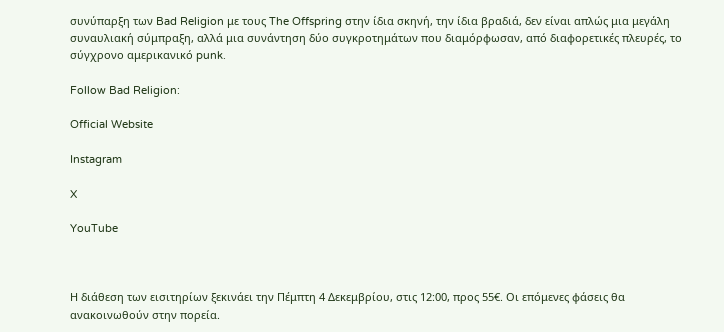συνύπαρξη των Bad Religion με τους The Offspring στην ίδια σκηνή, την ίδια βραδιά, δεν είναι απλώς μια μεγάλη συναυλιακή σύμπραξη, αλλά μια συνάντηση δύο συγκροτημάτων που διαμόρφωσαν, από διαφορετικές πλευρές, το σύγχρονο αμερικανικό punk.

Follow Bad Religion:

Official Website

Instagram

X

YouTube



Η διάθεση των εισιτηρίων ξεκινάει την Πέμπτη 4 Δεκεμβρίου, στις 12:00, προς 55€. Οι επόμενες φάσεις θα ανακοινωθούν στην πορεία.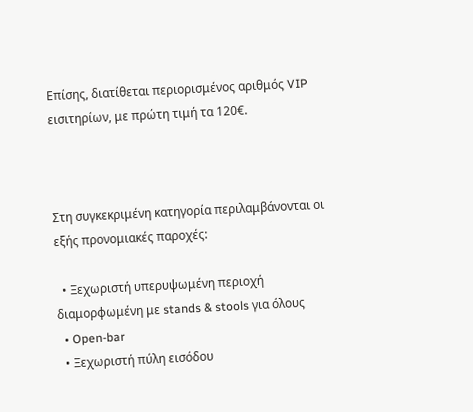Επίσης, διατίθεται περιορισμένος αριθμός VIP εισιτηρίων, με πρώτη τιμή τα 120€.



Στη συγκεκριμένη κατηγορία περιλαμβάνονται οι εξής προνομιακές παροχές:

  • Ξεχωριστή υπερυψωμένη περιοχή διαμορφωμένη με stands & stools για όλους
  • Open-bar
  • Ξεχωριστή πύλη εισόδου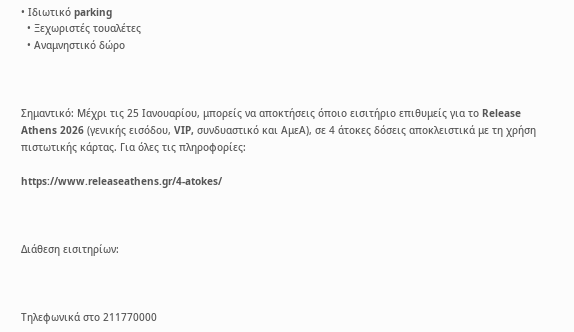• Ιδιωτικό parking
  • Ξεχωριστές τουαλέτες
  • Αναμνηστικό δώρο



Σημαντικό: Μέχρι τις 25 Ιανουαρίου, μπορείς να αποκτήσεις όποιο εισιτήριο επιθυμείς για το Release Athens 2026 (γενικής εισόδου, VIP, συνδυαστικό και ΑμεΑ), σε 4 άτοκες δόσεις αποκλειστικά με τη χρήση πιστωτικής κάρτας. Για όλες τις πληροφορίες:

https://www.releaseathens.gr/4-atokes/



Διάθεση εισιτηρίων:



Τηλεφωνικά στο 211770000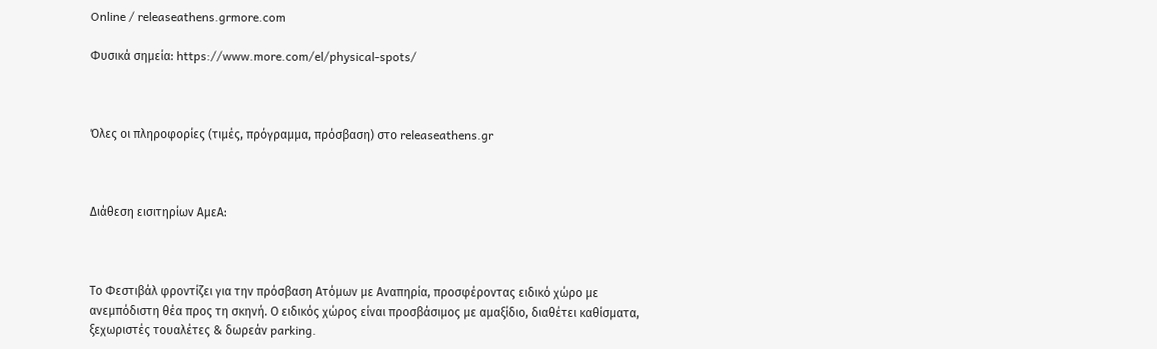Online / releaseathens.grmore.com

Φυσικά σημεία: https://www.more.com/el/physical-spots/



Όλες οι πληροφορίες (τιμές, πρόγραμμα, πρόσβαση) στο releaseathens.gr



Διάθεση εισιτηρίων ΑμεΑ:



Το Φεστιβάλ φροντίζει για την πρόσβαση Ατόμων με Αναπηρία, προσφέροντας ειδικό χώρο με ανεμπόδιστη θέα προς τη σκηνή. Ο ειδικός χώρος είναι προσβάσιμος με αμαξίδιο, διαθέτει καθίσματα, ξεχωριστές τουαλέτες & δωρεάν parking.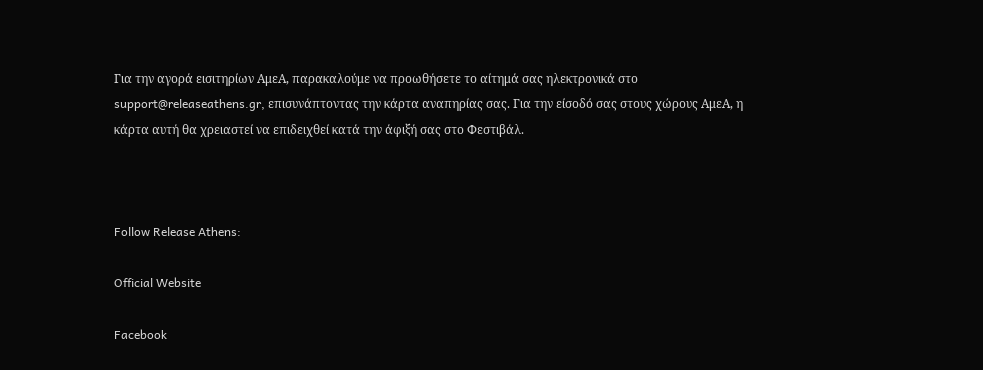Για την αγορά εισιτηρίων ΑμεΑ, παρακαλούμε να προωθήσετε το αίτημά σας ηλεκτρονικά στο support@releaseathens.gr, επισυνάπτοντας την κάρτα αναπηρίας σας. Για την είσοδό σας στους χώρους ΑμεΑ, η κάρτα αυτή θα χρειαστεί να επιδειχθεί κατά την άφιξή σας στο Φεστιβάλ.



Follow Release Athens:

Official Website

Facebook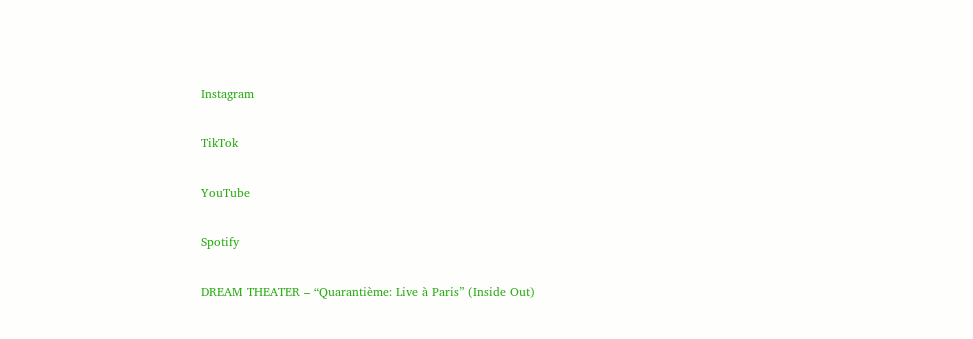Instagram

TikTok

YouTube

Spotify

DREAM THEATER – “Quarantième: Live à Paris” (Inside Out)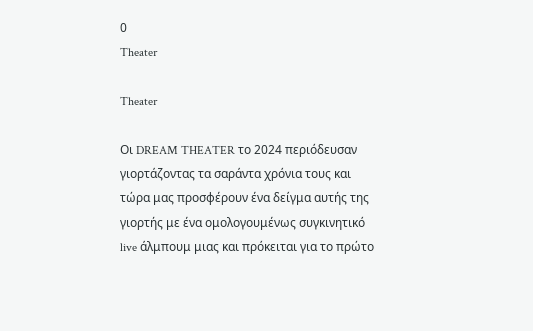0
Theater

Theater

Οι DREAM THEATER το 2024 περιόδευσαν γιορτάζοντας τα σαράντα χρόνια τους και τώρα μας προσφέρουν ένα δείγμα αυτής της γιορτής με ένα ομολογουμένως συγκινητικό live άλμπουμ μιας και πρόκειται για το πρώτο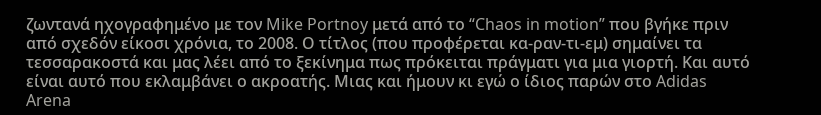ζωντανά ηχογραφημένο με τον Mike Portnoy μετά από το “Chaos in motion” που βγήκε πριν από σχεδόν είκοσι χρόνια, το 2008. Ο τίτλος (που προφέρεται κα-ραν-τι-εμ) σημαίνει τα τεσσαρακοστά και μας λέει από το ξεκίνημα πως πρόκειται πράγματι για μια γιορτή. Και αυτό είναι αυτό που εκλαμβάνει ο ακροατής. Μιας και ήμουν κι εγώ ο ίδιος παρών στο Adidas Arena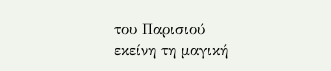του Παρισιού εκείνη τη μαγική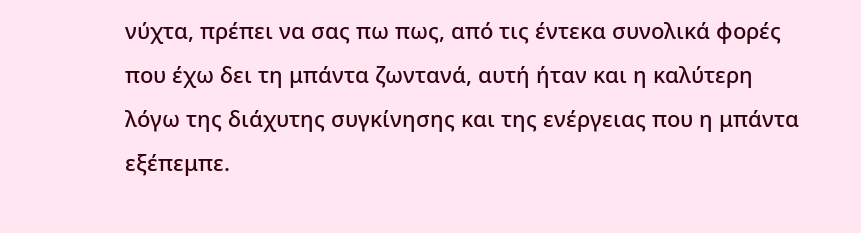νύχτα, πρέπει να σας πω πως, από τις έντεκα συνολικά φορές που έχω δει τη μπάντα ζωντανά, αυτή ήταν και η καλύτερη λόγω της διάχυτης συγκίνησης και της ενέργειας που η μπάντα εξέπεμπε.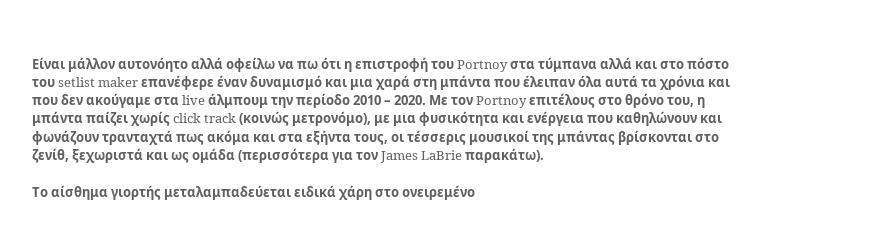Είναι μάλλον αυτονόητο αλλά οφείλω να πω ότι η επιστροφή του Portnoy στα τύμπανα αλλά και στο πόστο του setlist maker επανέφερε έναν δυναμισμό και μια χαρά στη μπάντα που έλειπαν όλα αυτά τα χρόνια και που δεν ακούγαμε στα live άλμπουμ την περίοδο 2010 – 2020. Με τον Portnoy επιτέλους στο θρόνο του, η μπάντα παίζει χωρίς click track (κοινώς μετρονόμο), με μια φυσικότητα και ενέργεια που καθηλώνουν και φωνάζουν τρανταχτά πως ακόμα και στα εξήντα τους, οι τέσσερις μουσικοί της μπάντας βρίσκονται στο ζενίθ, ξεχωριστά και ως ομάδα (περισσότερα για τον James LaBrie παρακάτω).

Το αίσθημα γιορτής μεταλαμπαδεύεται ειδικά χάρη στο ονειρεμένο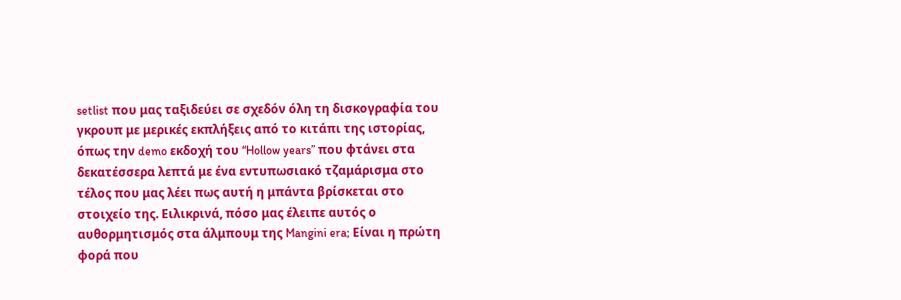setlist που μας ταξιδεύει σε σχεδόν όλη τη δισκογραφία του γκρουπ με μερικές εκπλήξεις από το κιτάπι της ιστορίας, όπως την demo εκδοχή του “Hollow years” που φτάνει στα δεκατέσσερα λεπτά με ένα εντυπωσιακό τζαμάρισμα στο τέλος που μας λέει πως αυτή η μπάντα βρίσκεται στο στοιχείο της. Ειλικρινά, πόσο μας έλειπε αυτός ο αυθορμητισμός στα άλμπουμ της Mangini era; Είναι η πρώτη φορά που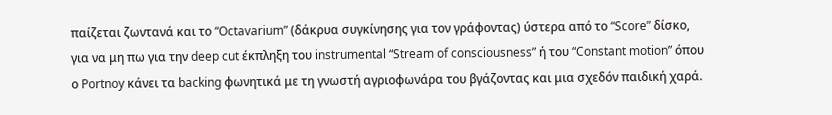παίζεται ζωντανά και το “Octavarium” (δάκρυα συγκίνησης για τον γράφοντας) ύστερα από το “Score” δίσκο, για να μη πω για την deep cut έκπληξη του instrumental “Stream of consciousness” ή του “Constant motion” όπου ο Portnoy κάνει τα backing φωνητικά με τη γνωστή αγριοφωνάρα του βγάζοντας και μια σχεδόν παιδική χαρά.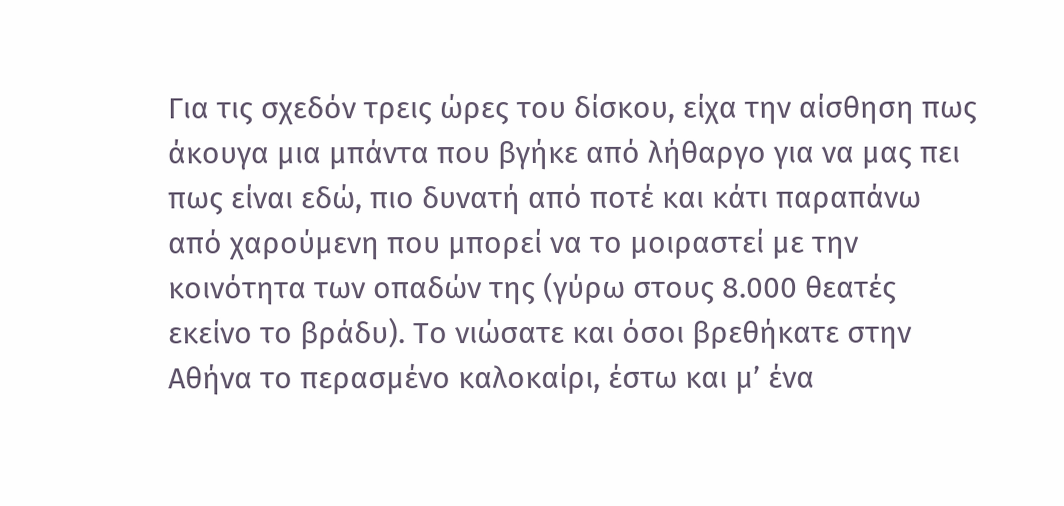Για τις σχεδόν τρεις ώρες του δίσκου, είχα την αίσθηση πως άκουγα μια μπάντα που βγήκε από λήθαργο για να μας πει πως είναι εδώ, πιο δυνατή από ποτέ και κάτι παραπάνω από χαρούμενη που μπορεί να το μοιραστεί με την κοινότητα των οπαδών της (γύρω στους 8.000 θεατές εκείνο το βράδυ). Το νιώσατε και όσοι βρεθήκατε στην Αθήνα το περασμένο καλοκαίρι, έστω και μ’ ένα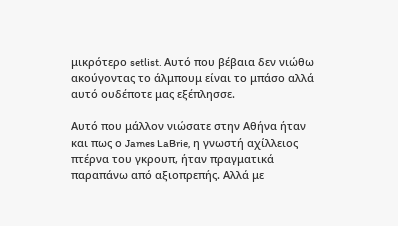μικρότερο setlist. Αυτό που βέβαια δεν νιώθω ακούγοντας το άλμπουμ είναι το μπάσο αλλά αυτό ουδέποτε μας εξέπλησσε.

Αυτό που μάλλον νιώσατε στην Αθήνα ήταν και πως ο James LaBrie, η γνωστή αχίλλειος πτέρνα του γκρουπ, ήταν πραγματικά παραπάνω από αξιοπρεπής. Αλλά με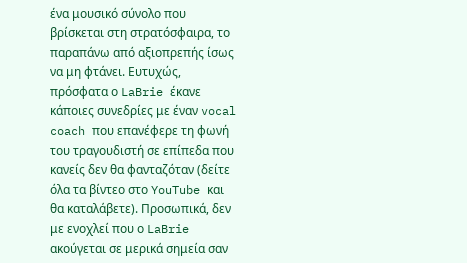ένα μουσικό σύνολο που βρίσκεται στη στρατόσφαιρα, το παραπάνω από αξιοπρεπής ίσως να μη φτάνει. Ευτυχώς, πρόσφατα ο LaBrie έκανε κάποιες συνεδρίες με έναν vocal coach που επανέφερε τη φωνή του τραγουδιστή σε επίπεδα που κανείς δεν θα φανταζόταν (δείτε όλα τα βίντεο στο YouTube και θα καταλάβετε). Προσωπικά, δεν με ενοχλεί που ο LaBrie ακούγεται σε μερικά σημεία σαν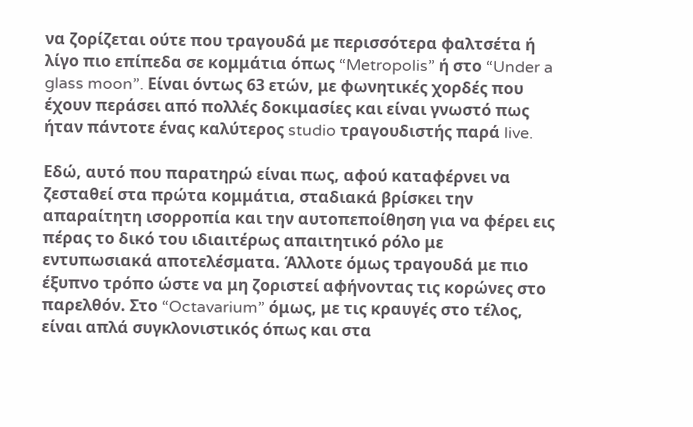να ζορίζεται ούτε που τραγουδά με περισσότερα φαλτσέτα ή λίγο πιο επίπεδα σε κομμάτια όπως “Metropolis” ή στο “Under a glass moon”. Είναι όντως 63 ετών, με φωνητικές χορδές που έχουν περάσει από πολλές δοκιμασίες και είναι γνωστό πως ήταν πάντοτε ένας καλύτερος studio τραγουδιστής παρά live.

Εδώ, αυτό που παρατηρώ είναι πως, αφού καταφέρνει να ζεσταθεί στα πρώτα κομμάτια, σταδιακά βρίσκει την απαραίτητη ισορροπία και την αυτοπεποίθηση για να φέρει εις πέρας το δικό του ιδιαιτέρως απαιτητικό ρόλο με εντυπωσιακά αποτελέσματα. Άλλοτε όμως τραγουδά με πιο έξυπνο τρόπο ώστε να μη ζοριστεί αφήνοντας τις κορώνες στο παρελθόν. Στο “Octavarium” όμως, με τις κραυγές στο τέλος, είναι απλά συγκλονιστικός όπως και στα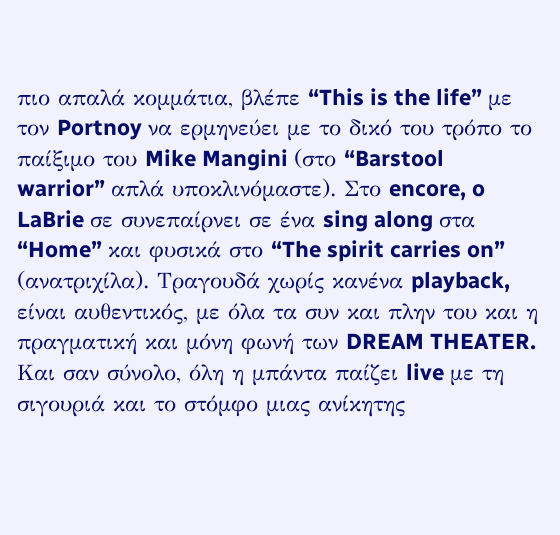πιο απαλά κομμάτια, βλέπε “This is the life” με τον Portnoy να ερμηνεύει με το δικό του τρόπο το παίξιμο του Mike Mangini (στο “Barstool warrior” απλά υποκλινόμαστε). Στο encore, o LaBrie σε συνεπαίρνει σε ένα sing along στα “Home” και φυσικά στο “The spirit carries on” (ανατριχίλα). Τραγουδά χωρίς κανένα playback, είναι αυθεντικός, με όλα τα συν και πλην του και η πραγματική και μόνη φωνή των DREAM THEATER. Και σαν σύνολο, όλη η μπάντα παίζει live με τη σιγουριά και το στόμφο μιας ανίκητης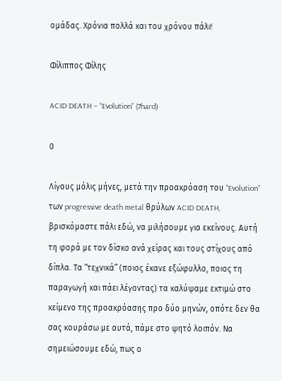ομάδας. Χρόνια πολλά και του χρόνου πάλι!

Φίλιππος Φίλης

ACID DEATH – “Evolution” (7hard)

0

Λίγους μόλις μήνες, μετά την προακρόαση του “Evolution” των progressive death metal θρύλων ACID DEATH, βρισκόμαστε πάλι εδώ, να μιλήσουμε για εκείνους. Αυτή τη φορά με τον δίσκο ανά χείρας και τους στίχους από δίπλα. Τα “τεχνικά” (ποιος έκανε εξώφυλλο, ποιος τη παραγωγή και πάει λέγοντας) τα καλύψαμε εκτιμώ στο κείμενο της προακρόασης προ δύο μηνών, οπότε δεν θα σας κουράσω με αυτά, πάμε στο ψητό λοιπόν. Να σημειώσουμε εδώ, πως ο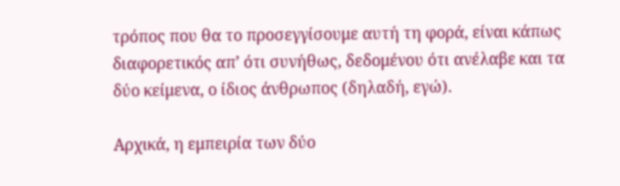τρόπος που θα το προσεγγίσουμε αυτή τη φορά, είναι κάπως διαφορετικός απ’ ότι συνήθως, δεδομένου ότι ανέλαβε και τα δύο κείμενα, ο ίδιος άνθρωπος (δηλαδή, εγώ).

Αρχικά, η εμπειρία των δύο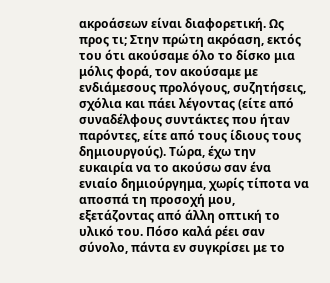ακροάσεων είναι διαφορετική. Ως προς τι; Στην πρώτη ακρόαση, εκτός του ότι ακούσαμε όλο το δίσκο μια μόλις φορά, τον ακούσαμε με ενδιάμεσους προλόγους, συζητήσεις, σχόλια και πάει λέγοντας (είτε από συναδέλφους συντάκτες που ήταν παρόντες, είτε από τους ίδιους τους δημιουργούς). Τώρα, έχω την ευκαιρία να το ακούσω σαν ένα ενιαίο δημιούργημα, χωρίς τίποτα να αποσπά τη προσοχή μου, εξετάζοντας από άλλη οπτική το υλικό του. Πόσο καλά ρέει σαν σύνολο, πάντα εν συγκρίσει με το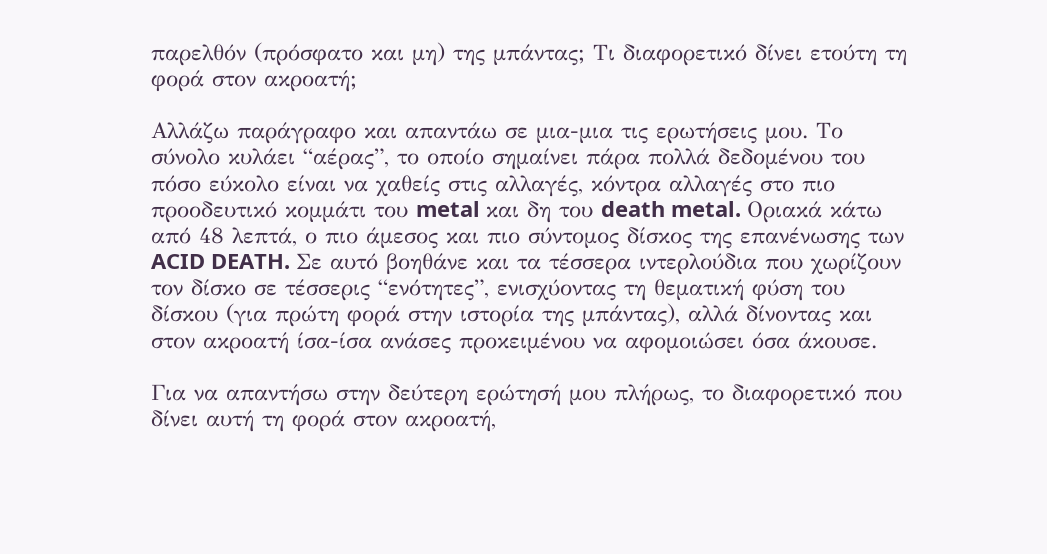παρελθόν (πρόσφατο και μη) της μπάντας; Τι διαφορετικό δίνει ετούτη τη φορά στον ακροατή;

Αλλάζω παράγραφο και απαντάω σε μια-μια τις ερωτήσεις μου. Το σύνολο κυλάει “αέρας”, το οποίο σημαίνει πάρα πολλά δεδομένου του πόσο εύκολο είναι να χαθείς στις αλλαγές, κόντρα αλλαγές στο πιο προοδευτικό κομμάτι του metal και δη του death metal. Οριακά κάτω από 48 λεπτά, ο πιο άμεσος και πιο σύντομος δίσκος της επανένωσης των ACID DEATH. Σε αυτό βοηθάνε και τα τέσσερα ιντερλούδια που χωρίζουν τον δίσκο σε τέσσερις “ενότητες”, ενισχύοντας τη θεματική φύση του δίσκου (για πρώτη φορά στην ιστορία της μπάντας), αλλά δίνοντας και στον ακροατή ίσα-ίσα ανάσες προκειμένου να αφομοιώσει όσα άκουσε.

Για να απαντήσω στην δεύτερη ερώτησή μου πλήρως, το διαφορετικό που δίνει αυτή τη φορά στον ακροατή,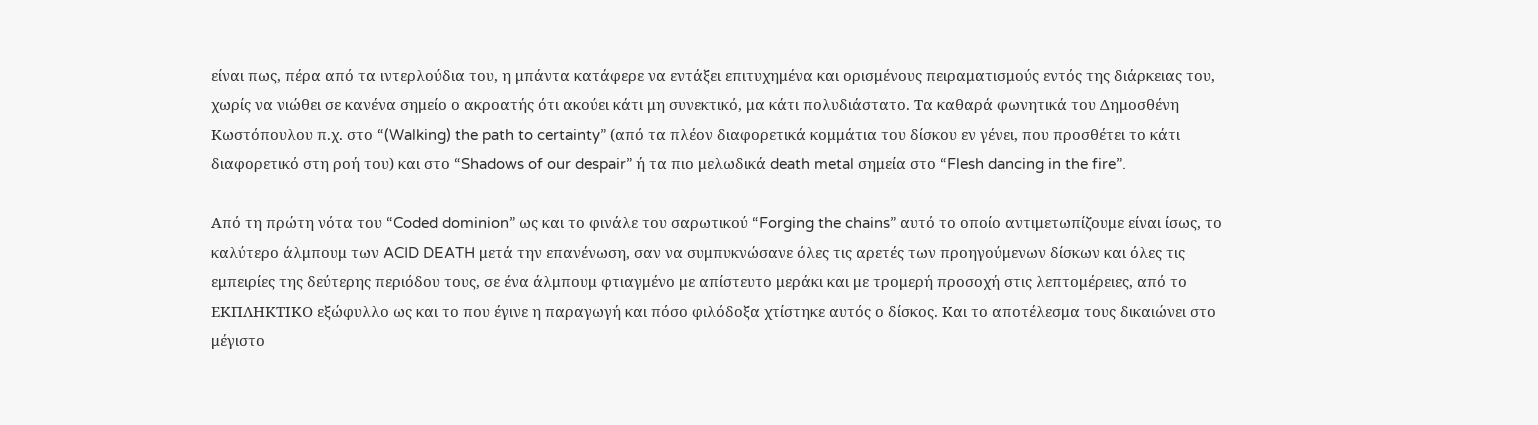είναι πως, πέρα από τα ιντερλούδια του, η μπάντα κατάφερε να εντάξει επιτυχημένα και ορισμένους πειραματισμούς εντός της διάρκειας του, χωρίς να νιώθει σε κανένα σημείο ο ακροατής ότι ακούει κάτι μη συνεκτικό, μα κάτι πολυδιάστατο. Τα καθαρά φωνητικά του Δημοσθένη Κωστόπουλου π.χ. στο “(Walking) the path to certainty” (από τα πλέον διαφορετικά κομμάτια του δίσκου εν γένει, που προσθέτει το κάτι διαφορετικό στη ροή του) και στο “Shadows of our despair” ή τα πιο μελωδικά death metal σημεία στο “Flesh dancing in the fire”.

Από τη πρώτη νότα του “Coded dominion” ως και το φινάλε του σαρωτικού “Forging the chains” αυτό το οποίο αντιμετωπίζουμε είναι ίσως, το καλύτερο άλμπουμ των ACID DEATH μετά την επανένωση, σαν να συμπυκνώσανε όλες τις αρετές των προηγούμενων δίσκων και όλες τις εμπειρίες της δεύτερης περιόδου τους, σε ένα άλμπουμ φτιαγμένο με απίστευτο μεράκι και με τρομερή προσοχή στις λεπτομέρειες, από το ΕΚΠΛΗΚΤΙΚΟ εξώφυλλο ως και το που έγινε η παραγωγή και πόσο φιλόδοξα χτίστηκε αυτός ο δίσκος. Και το αποτέλεσμα τους δικαιώνει στο μέγιστο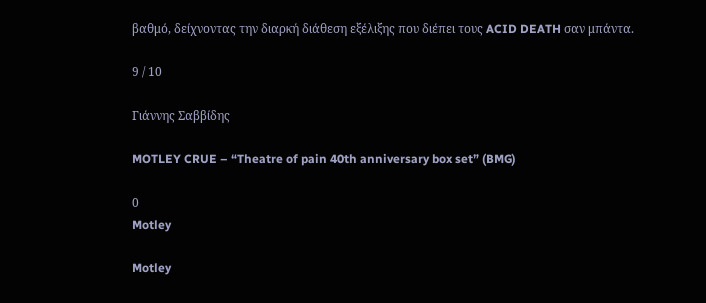βαθμό, δείχνοντας την διαρκή διάθεση εξέλιξης που διέπει τους ACID DEATH σαν μπάντα.

9 / 10

Γιάννης Σαββίδης

MOTLEY CRUE – “Theatre of pain 40th anniversary box set” (BMG)

0
Motley

Motley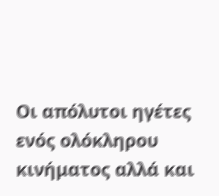Οι απόλυτοι ηγέτες ενός ολόκληρου κινήματος αλλά και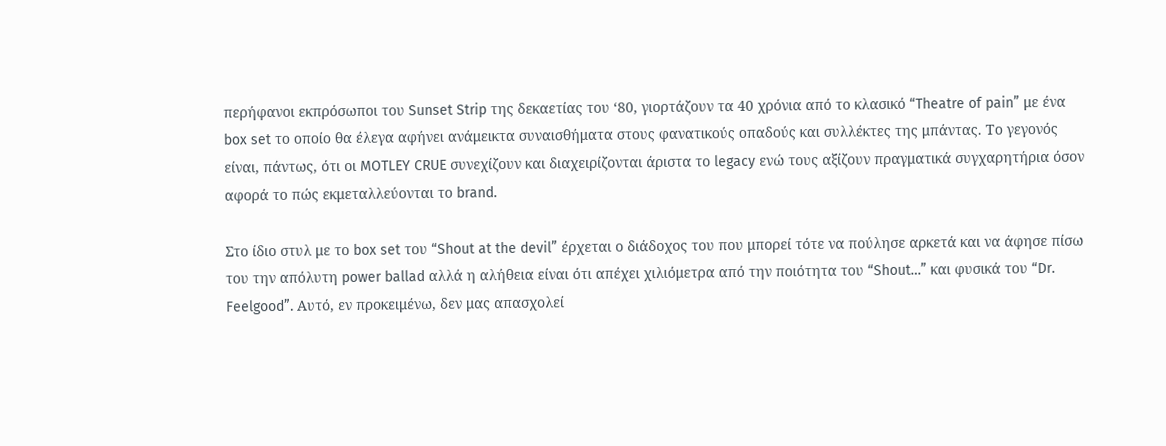περήφανοι εκπρόσωποι του Sunset Strip της δεκαετίας του ‘80, γιορτάζουν τα 40 χρόνια από το κλασικό “Theatre of pain” με ένα box set το οποίο θα έλεγα αφήνει ανάμεικτα συναισθήματα στους φανατικούς οπαδούς και συλλέκτες της μπάντας. Το γεγονός είναι, πάντως, ότι οι MOTLEY CRUE συνεχίζουν και διαχειρίζονται άριστα το legacy ενώ τους αξίζουν πραγματικά συγχαρητήρια όσον αφορά το πώς εκμεταλλεύονται το brand.

Στο ίδιο στυλ με το box set του “Shout at the devil” έρχεται ο διάδοχος του που μπορεί τότε να πούλησε αρκετά και να άφησε πίσω του την απόλυτη power ballad αλλά η αλήθεια είναι ότι απέχει χιλιόμετρα από την ποιότητα του “Shout…” και φυσικά του “Dr. Feelgood”. Αυτό, εν προκειμένω, δεν μας απασχολεί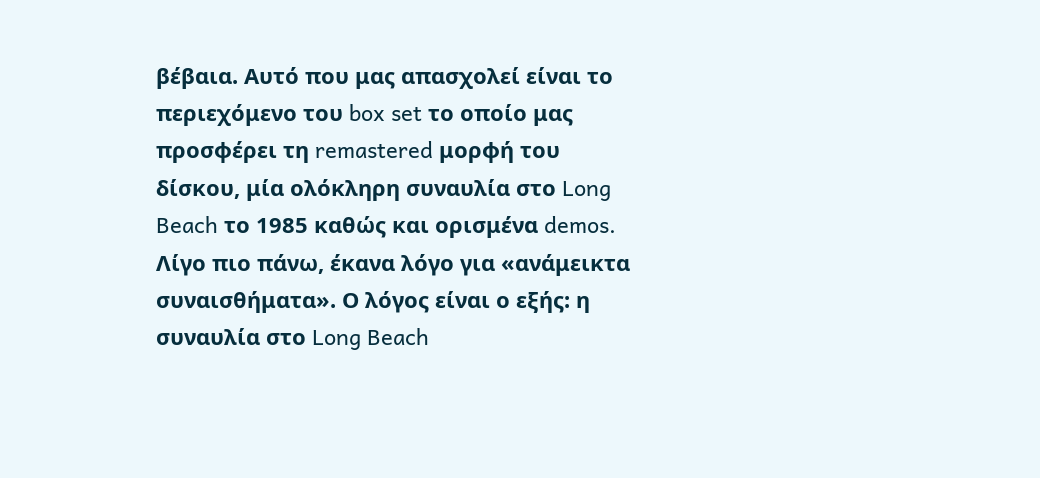βέβαια. Αυτό που μας απασχολεί είναι το περιεχόμενο του box set το οποίο μας προσφέρει τη remastered μορφή του δίσκου, μία ολόκληρη συναυλία στο Long Beach το 1985 καθώς και ορισμένα demos. Λίγο πιο πάνω, έκανα λόγο για «ανάμεικτα συναισθήματα». Ο λόγος είναι ο εξής: η συναυλία στο Long Beach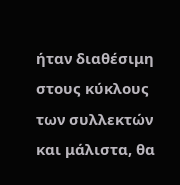ήταν διαθέσιμη στους κύκλους των συλλεκτών και μάλιστα, θα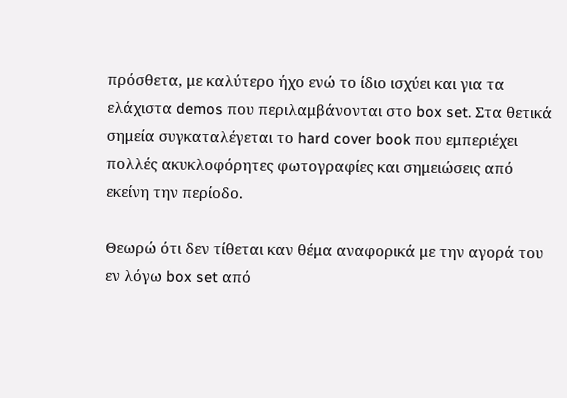πρόσθετα, με καλύτερο ήχο ενώ το ίδιο ισχύει και για τα ελάχιστα demos που περιλαμβάνονται στο box set. Στα θετικά σημεία συγκαταλέγεται το hard cover book που εμπεριέχει πολλές ακυκλοφόρητες φωτογραφίες και σημειώσεις από εκείνη την περίοδο.

Θεωρώ ότι δεν τίθεται καν θέμα αναφορικά με την αγορά του εν λόγω box set από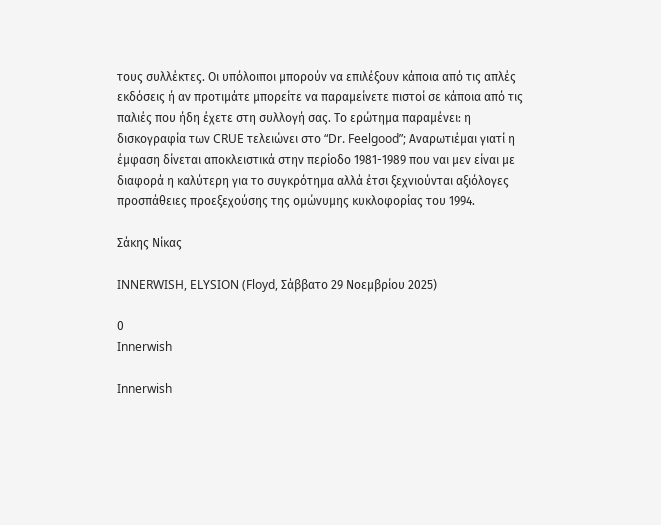τους συλλέκτες. Οι υπόλοιποι μπορούν να επιλέξουν κάποια από τις απλές εκδόσεις ή αν προτιμάτε μπορείτε να παραμείνετε πιστοί σε κάποια από τις παλιές που ήδη έχετε στη συλλογή σας. Το ερώτημα παραμένει: η δισκογραφία των CRUE τελειώνει στο “Dr. Feelgood”; Αναρωτιέμαι γιατί η έμφαση δίνεται αποκλειστικά στην περίοδο 1981-1989 που ναι μεν είναι με διαφορά η καλύτερη για το συγκρότημα αλλά έτσι ξεχνιούνται αξιόλογες προσπάθειες προεξεχούσης της ομώνυμης κυκλοφορίας του 1994.

Σάκης Νίκας

INNERWISH, ELYSION (Floyd, Σάββατο 29 Νοεμβρίου 2025)

0
Innerwish

Innerwish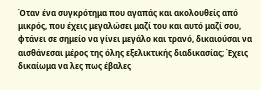Όταν ένα συγκρότημα που αγαπάς και ακολουθείς από μικρός, που έχεις μεγαλώσει μαζί του και αυτό μαζί σου, φτάνει σε σημείο να γίνει μεγάλο και τρανό, δικαιούσαι να αισθάνεσαι μέρος της όλης εξελικτικής διαδικασίας; Έχεις δικαίωμα να λες πως έβαλες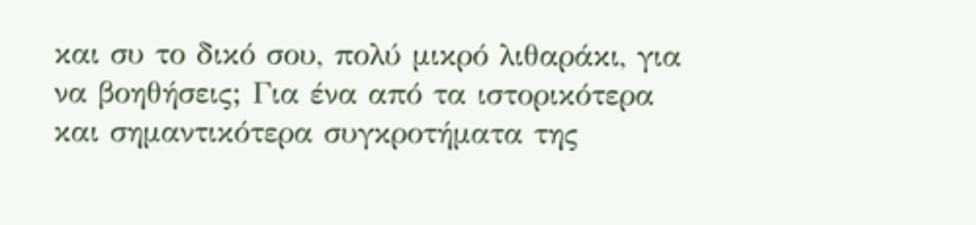και συ το δικό σου, πολύ μικρό λιθαράκι, για να βοηθήσεις; Για ένα από τα ιστορικότερα και σημαντικότερα συγκροτήματα της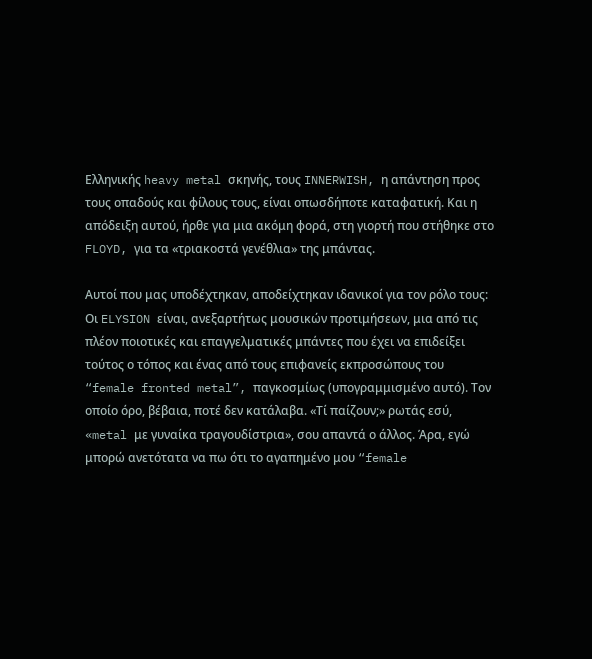Ελληνικής heavy metal σκηνής, τους INNERWISH, η απάντηση προς τους οπαδούς και φίλους τους, είναι οπωσδήποτε καταφατική. Και η απόδειξη αυτού, ήρθε για μια ακόμη φορά, στη γιορτή που στήθηκε στο FLOYD, για τα «τριακοστά γενέθλια» της μπάντας.

Αυτοί που μας υποδέχτηκαν, αποδείχτηκαν ιδανικοί για τον ρόλο τους: Οι ELYSION είναι, ανεξαρτήτως μουσικών προτιμήσεων, μια από τις πλέον ποιοτικές και επαγγελματικές μπάντες που έχει να επιδείξει τούτος ο τόπος και ένας από τους επιφανείς εκπροσώπους του “female fronted metal”, παγκοσμίως (υπογραμμισμένο αυτό). Τον οποίο όρο, βέβαια, ποτέ δεν κατάλαβα. «Τί παίζουν;» ρωτάς εσύ, «metal με γυναίκα τραγουδίστρια», σου απαντά ο άλλος. Άρα, εγώ μπορώ ανετότατα να πω ότι το αγαπημένο μου “female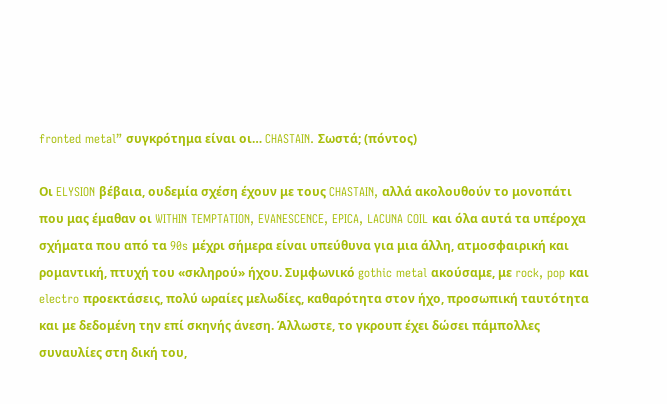fronted metal” συγκρότημα είναι οι… CHASTAIN. Σωστά; (πόντος)

Οι ELYSION βέβαια, ουδεμία σχέση έχουν με τους CHASTAIN, αλλά ακολουθούν το μονοπάτι που μας έμαθαν οι WITHIN TEMPTATION, EVANESCENCE, EPICA, LACUNA COIL και όλα αυτά τα υπέροχα σχήματα που από τα 90s μέχρι σήμερα είναι υπεύθυνα για μια άλλη, ατμοσφαιρική και ρομαντική, πτυχή του «σκληρού» ήχου. Συμφωνικό gothic metal ακούσαμε, με rock, pop και electro προεκτάσεις, πολύ ωραίες μελωδίες, καθαρότητα στον ήχο, προσωπική ταυτότητα και με δεδομένη την επί σκηνής άνεση. Άλλωστε, το γκρουπ έχει δώσει πάμπολλες συναυλίες στη δική του,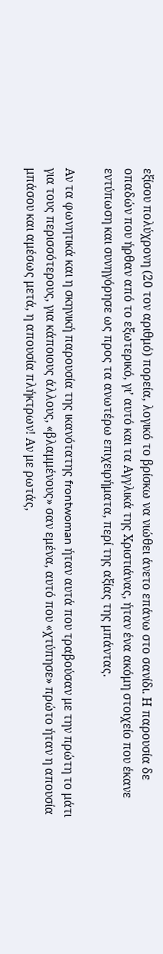εξίσου πολύχρονη (20 τον αριθμό) πορεία, λογικό το βρίσκω να νιώθει άνετο επάνω στο σανίδι. Η παρουσία δε οπαδών που ήρθαν από το εξωτερικό, γι’ αυτό και τα Αγγλικά της Χριστιάνας, ήταν ένα ακόμη στοιχείο που έκανε εντύπωση και συνηγόρησε ως προς τα ανωτέρω επιχειρήματα, περί της αξίας της μπάντας.

Αν τα φωνητικά και η σκηνική παρουσία της ικανότατης frontwoman ήταν αυτά που τραβούσαν με την πρώτη το μάτι για τους περισσότερους, για κάποιους άλλους, «βλαμμένους» σαν εμένα, αυτό που «χτύπησε» πρώτο ήταν η απουσία μπάσου και αμέσως μετά, η απουσία πλήκτρων! Αν με ρωτάς,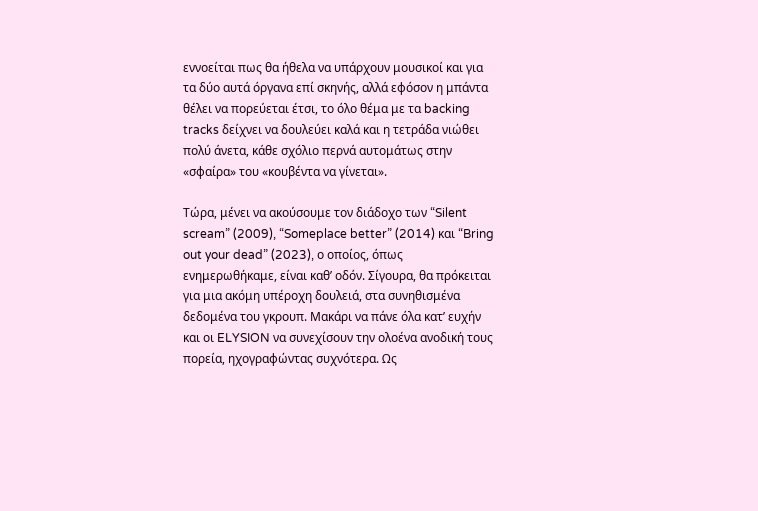εννοείται πως θα ήθελα να υπάρχουν μουσικοί και για τα δύο αυτά όργανα επί σκηνής, αλλά εφόσον η μπάντα θέλει να πορεύεται έτσι, το όλο θέμα με τα backing tracks δείχνει να δουλεύει καλά και η τετράδα νιώθει πολύ άνετα, κάθε σχόλιο περνά αυτομάτως στην «σφαίρα» του «κουβέντα να γίνεται».

Τώρα, μένει να ακούσουμε τον διάδοχο των “Silent scream” (2009), “Someplace better” (2014) και “Bring out your dead” (2023), ο οποίος, όπως ενημερωθήκαμε, είναι καθ’ οδόν. Σίγουρα, θα πρόκειται για μια ακόμη υπέροχη δουλειά, στα συνηθισμένα δεδομένα του γκρουπ. Μακάρι να πάνε όλα κατ’ ευχήν και οι ELYSION να συνεχίσουν την ολοένα ανοδική τους πορεία, ηχογραφώντας συχνότερα. Ως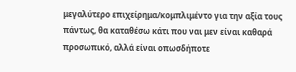μεγαλύτερο επιχείρημα/κομπλιμέντο για την αξία τους πάντως, θα καταθέσω κάτι που ναι μεν είναι καθαρά προσωπικό, αλλά είναι οπωσδήποτε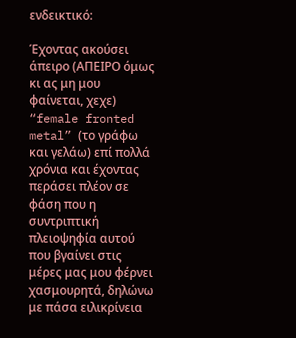ενδεικτικό:

Έχοντας ακούσει άπειρο (ΑΠΕΙΡΟ όμως κι ας μη μου φαίνεται, χεχε) “female fronted metal” (το γράφω και γελάω) επί πολλά χρόνια και έχοντας περάσει πλέον σε φάση που η συντριπτική πλειοψηφία αυτού που βγαίνει στις μέρες μας μου φέρνει χασμουρητά, δηλώνω με πάσα ειλικρίνεια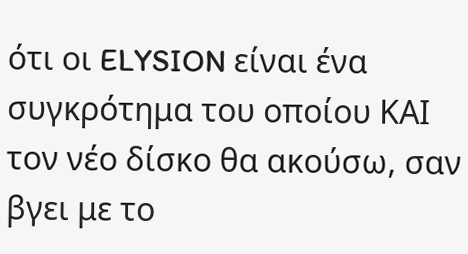ότι οι ELYSION είναι ένα συγκρότημα του οποίου ΚΑΙ τον νέο δίσκο θα ακούσω, σαν βγει με το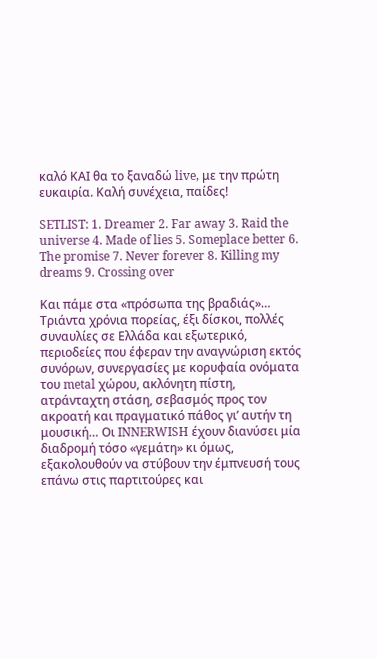καλό ΚΑΙ θα το ξαναδώ live, με την πρώτη ευκαιρία. Καλή συνέχεια, παίδες!

SETLIST: 1. Dreamer 2. Far away 3. Raid the universe 4. Made of lies 5. Someplace better 6. The promise 7. Never forever 8. Killing my dreams 9. Crossing over

Και πάμε στα «πρόσωπα της βραδιάς»… Τριάντα χρόνια πορείας, έξι δίσκοι, πολλές συναυλίες σε Ελλάδα και εξωτερικό, περιοδείες που έφεραν την αναγνώριση εκτός συνόρων, συνεργασίες με κορυφαία ονόματα του metal χώρου, ακλόνητη πίστη, ατράνταχτη στάση, σεβασμός προς τον ακροατή και πραγματικό πάθος γι’ αυτήν τη μουσική… Οι INNERWISH έχουν διανύσει μία διαδρομή τόσο «γεμάτη» κι όμως, εξακολουθούν να στύβουν την έμπνευσή τους επάνω στις παρτιτούρες και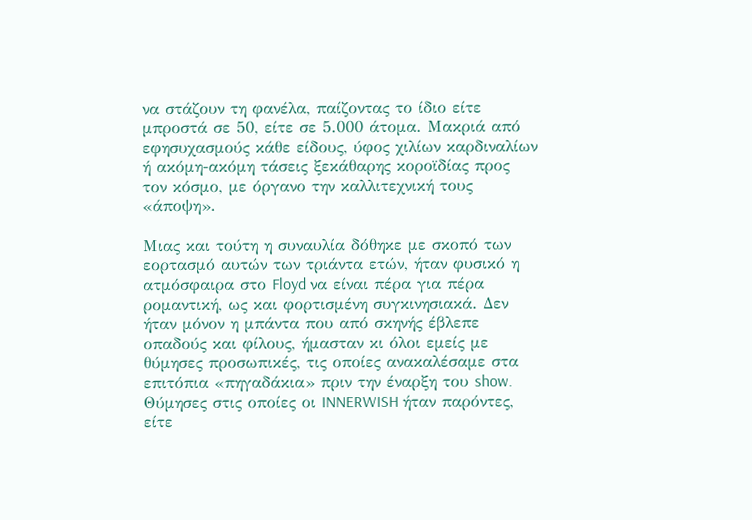να στάζουν τη φανέλα, παίζοντας το ίδιο είτε μπροστά σε 50, είτε σε 5.000 άτομα. Μακριά από εφησυχασμούς κάθε είδους, ύφος χιλίων καρδιναλίων ή ακόμη-ακόμη τάσεις ξεκάθαρης κοροϊδίας προς τον κόσμο, με όργανο την καλλιτεχνική τους «άποψη».

Μιας και τούτη η συναυλία δόθηκε με σκοπό των εορτασμό αυτών των τριάντα ετών, ήταν φυσικό η ατμόσφαιρα στο Floyd να είναι πέρα για πέρα ρομαντική, ως και φορτισμένη συγκινησιακά. Δεν ήταν μόνον η μπάντα που από σκηνής έβλεπε οπαδούς και φίλους, ήμασταν κι όλοι εμείς με θύμησες προσωπικές, τις οποίες ανακαλέσαμε στα επιτόπια «πηγαδάκια» πριν την έναρξη του show. Θύμησες στις οποίες οι INNERWISH ήταν παρόντες, είτε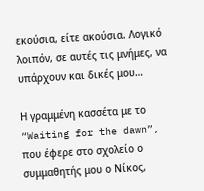εκούσια, είτε ακούσια. Λογικό λοιπόν, σε αυτές τις μνήμες, να υπάρχουν και δικές μου…

Η γραμμένη κασσέτα με το “Waiting for the dawn”, που έφερε στο σχολείο ο συμμαθητής μου ο Νίκος,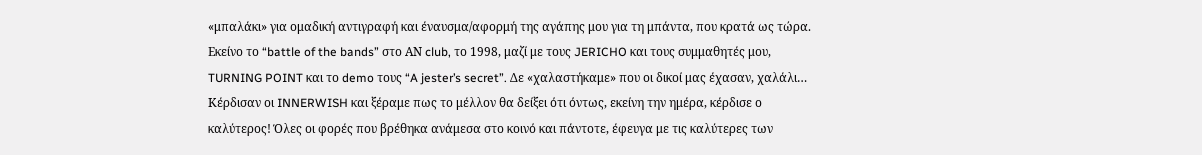«μπαλάκι» για ομαδική αντιγραφή και έναυσμα/αφορμή της αγάπης μου για τη μπάντα, που κρατά ως τώρα. Εκείνο το “battle of the bands” στο ΑΝ club, το 1998, μαζί με τους JERICHO και τους συμμαθητές μου, TURNING POINT και το demo τους “A jester’s secret”. Δε «χαλαστήκαμε» που οι δικοί μας έχασαν, χαλάλι… Κέρδισαν οι INNERWISH και ξέραμε πως το μέλλον θα δείξει ότι όντως, εκείνη την ημέρα, κέρδισε ο καλύτερος! Όλες οι φορές που βρέθηκα ανάμεσα στο κοινό και πάντοτε, έφευγα με τις καλύτερες των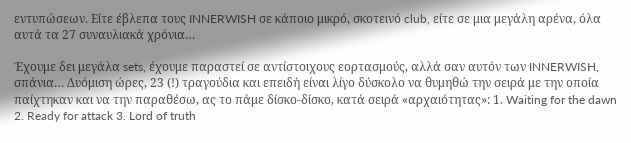εντυπώσεων. Είτε έβλεπα τους INNERWISH σε κάποιο μικρό, σκοτεινό club, είτε σε μια μεγάλη αρένα, όλα αυτά τα 27 συναυλιακά χρόνια…

Έχουμε δει μεγάλα sets, έχουμε παραστεί σε αντίστοιχους εορτασμούς, αλλά σαν αυτόν των INNERWISH, σπάνια… Δυόμιση ώρες, 23 (!) τραγούδια και επειδή είναι λίγο δύσκολο να θυμηθώ την σειρά με την οποία παίχτηκαν και να την παραθέσω, ας το πάμε δίσκο-δίσκο, κατά σειρά «αρχαιότητας»: 1. Waiting for the dawn 2. Ready for attack 3. Lord of truth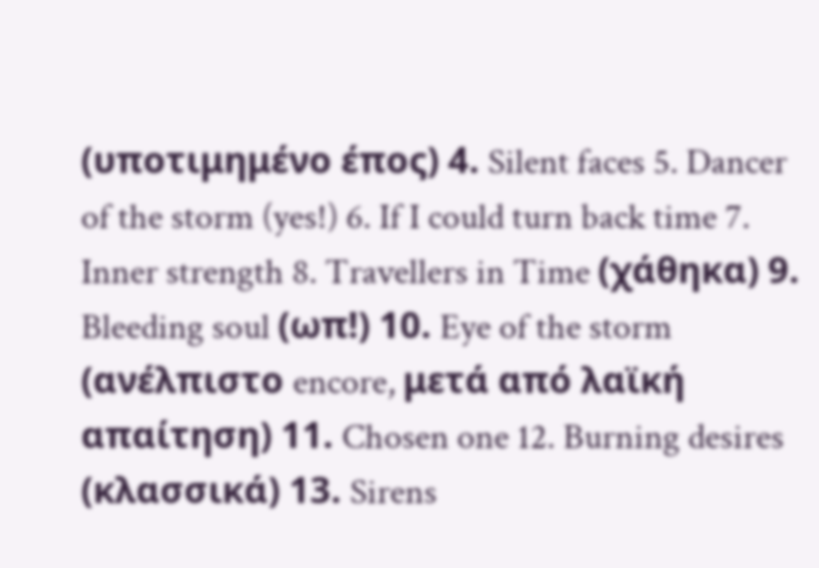(υποτιμημένο έπος) 4. Silent faces 5. Dancer of the storm (yes!) 6. If I could turn back time 7. Inner strength 8. Travellers in Time (χάθηκα) 9. Bleeding soul (ωπ!) 10. Eye of the storm (ανέλπιστο encore, μετά από λαϊκή απαίτηση) 11. Chosen one 12. Burning desires (κλασσικά) 13. Sirens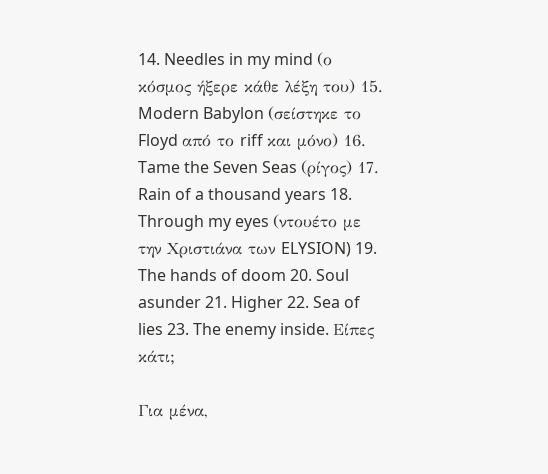14. Needles in my mind (ο κόσμος ήξερε κάθε λέξη του) 15. Modern Babylon (σείστηκε το Floyd από το riff και μόνο) 16. Tame the Seven Seas (ρίγος) 17. Rain of a thousand years 18. Through my eyes (ντουέτο με την Χριστιάνα των ELYSION) 19. The hands of doom 20. Soul asunder 21. Higher 22. Sea of lies 23. The enemy inside. Είπες κάτι;

Για μένα,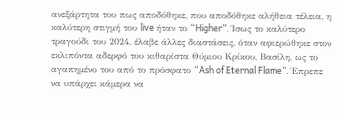ανεξάρτητα του πως αποδόθηκε, που αποδόθηκε αλήθεια τέλεια, η καλύτερη στιγμή του live ήταν το “Higher”. Ίσως το καλύτερο τραγούδι του 2024, έλαβε άλλες διαστάσεις, όταν αφιερώθηκε στον εκλιπόντα αδερφό του κιθαρίστα Θύμιου Κρίκου, Βασίλη, ως το αγαπημένο του από το πρόσφατο “Ash of Eternal Flame”. Έπρεπε να υπάρχει κάμερα να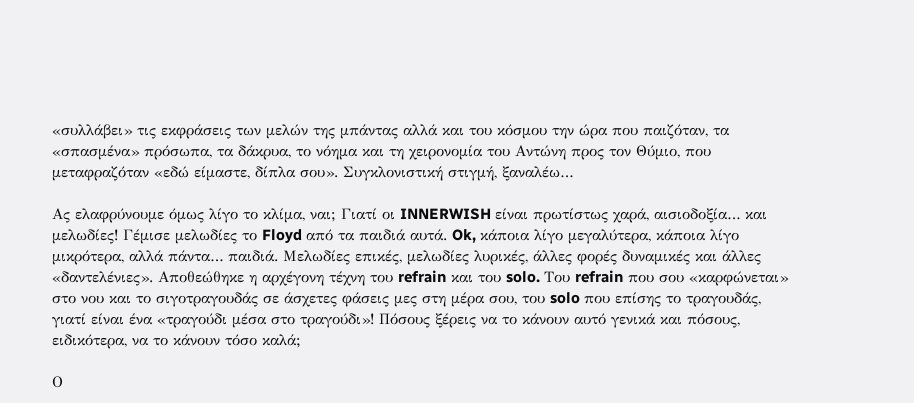«συλλάβει» τις εκφράσεις των μελών της μπάντας αλλά και του κόσμου την ώρα που παιζόταν, τα «σπασμένα» πρόσωπα, τα δάκρυα, το νόημα και τη χειρονομία του Αντώνη προς τον Θύμιο, που μεταφραζόταν «εδώ είμαστε, δίπλα σου». Συγκλονιστική στιγμή, ξαναλέω…

Ας ελαφρύνουμε όμως λίγο το κλίμα, ναι; Γιατί οι INNERWISH είναι πρωτίστως χαρά, αισιοδοξία… και μελωδίες! Γέμισε μελωδίες το Floyd από τα παιδιά αυτά. Ok, κάποια λίγο μεγαλύτερα, κάποια λίγο μικρότερα, αλλά πάντα… παιδιά. Μελωδίες επικές, μελωδίες λυρικές, άλλες φορές δυναμικές και άλλες «δαντελένιες». Αποθεώθηκε η αρχέγονη τέχνη του refrain και του solo. Του refrain που σου «καρφώνεται» στο νου και το σιγοτραγουδάς σε άσχετες φάσεις μες στη μέρα σου, του solo που επίσης το τραγουδάς, γιατί είναι ένα «τραγούδι μέσα στο τραγούδι»! Πόσους ξέρεις να το κάνουν αυτό γενικά και πόσους, ειδικότερα, να το κάνουν τόσο καλά;

Ο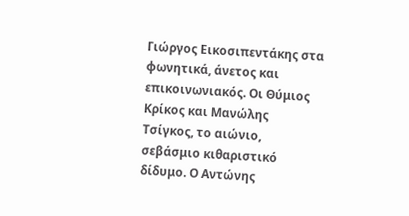Γιώργος Εικοσιπεντάκης στα φωνητικά, άνετος και επικοινωνιακός. Οι Θύμιος Κρίκος και Μανώλης Τσίγκος, το αιώνιο, σεβάσμιο κιθαριστικό δίδυμο. Ο Αντώνης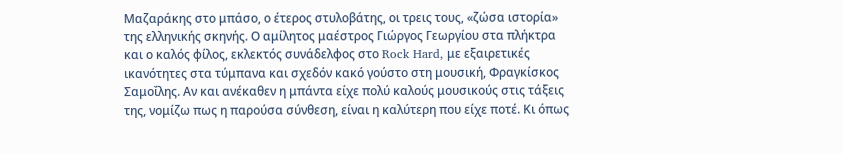Μαζαράκης στο μπάσο, ο έτερος στυλοβάτης, οι τρεις τους, «ζώσα ιστορία» της ελληνικής σκηνής. Ο αμίλητος μαέστρος Γιώργος Γεωργίου στα πλήκτρα και ο καλός φίλος, εκλεκτός συνάδελφος στο Rock Hard, με εξαιρετικές ικανότητες στα τύμπανα και σχεδόν κακό γούστο στη μουσική, Φραγκίσκος Σαμοΐλης. Αν και ανέκαθεν η μπάντα είχε πολύ καλούς μουσικούς στις τάξεις της, νομίζω πως η παρούσα σύνθεση, είναι η καλύτερη που είχε ποτέ. Κι όπως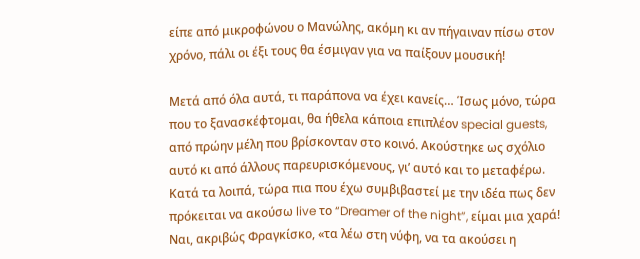είπε από μικροφώνου ο Μανώλης, ακόμη κι αν πήγαιναν πίσω στον χρόνο, πάλι οι έξι τους θα έσμιγαν για να παίξουν μουσική!

Μετά από όλα αυτά, τι παράπονα να έχει κανείς… Ίσως μόνο, τώρα που το ξανασκέφτομαι, θα ήθελα κάποια επιπλέον special guests, από πρώην μέλη που βρίσκονταν στο κοινό. Ακούστηκε ως σχόλιο αυτό κι από άλλους παρευρισκόμενους, γι’ αυτό και το μεταφέρω. Κατά τα λοιπά, τώρα πια που έχω συμβιβαστεί με την ιδέα πως δεν πρόκειται να ακούσω live το “Dreamer of the night”, είμαι μια χαρά! Ναι, ακριβώς Φραγκίσκο, «τα λέω στη νύφη, να τα ακούσει η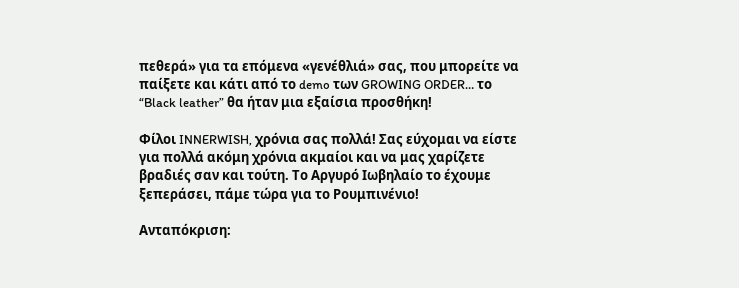πεθερά» για τα επόμενα «γενέθλιά» σας, που μπορείτε να παίξετε και κάτι από το demo των GROWING ORDER… το “Black leather” θα ήταν μια εξαίσια προσθήκη!

Φίλοι INNERWISH, χρόνια σας πολλά! Σας εύχομαι να είστε για πολλά ακόμη χρόνια ακμαίοι και να μας χαρίζετε βραδιές σαν και τούτη. Το Αργυρό Ιωβηλαίο το έχουμε ξεπεράσει, πάμε τώρα για το Ρουμπινένιο!

Ανταπόκριση: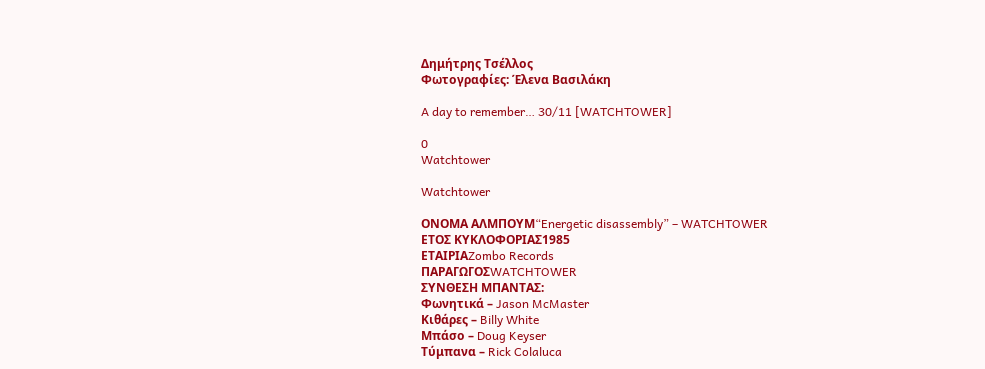Δημήτρης Τσέλλος
Φωτογραφίες: Έλενα Βασιλάκη

A day to remember… 30/11 [WATCHTOWER]

0
Watchtower

Watchtower

ΟΝΟΜΑ ΑΛΜΠΟΥΜ“Energetic disassembly” – WATCHTOWER
ΕΤΟΣ ΚΥΚΛΟΦΟΡΙΑΣ1985
ΕΤΑΙΡΙΑZombo Records
ΠΑΡΑΓΩΓΟΣWATCHTOWER
ΣΥΝΘΕΣΗ ΜΠΑΝΤΑΣ:
Φωνητικά – Jason McMaster
Κιθάρες – Billy White
Μπάσο – Doug Keyser
Τύμπανα – Rick Colaluca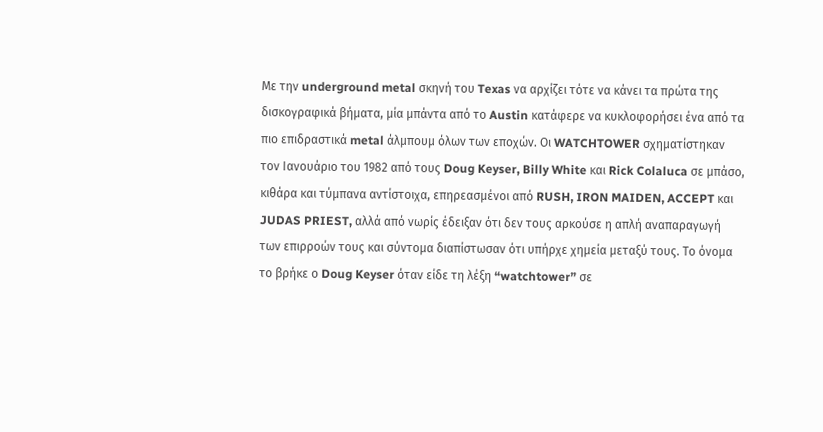Με την underground metal σκηνή του Texas να αρχίζει τότε να κάνει τα πρώτα της δισκογραφικά βήματα, μία μπάντα από το Austin κατάφερε να κυκλοφορήσει ένα από τα πιο επιδραστικά metal άλμπουμ όλων των εποχών. Οι WATCHTOWER σχηματίστηκαν τον Ιανουάριο του 1982 από τους Doug Keyser, Billy White και Rick Colaluca σε μπάσο, κιθάρα και τύμπανα αντίστοιχα, επηρεασμένοι από RUSH, IRON MAIDEN, ACCEPT και JUDAS PRIEST, αλλά από νωρίς έδειξαν ότι δεν τους αρκούσε η απλή αναπαραγωγή των επιρροών τους και σύντομα διαπίστωσαν ότι υπήρχε χημεία μεταξύ τους. Το όνομα το βρήκε ο Doug Keyser όταν είδε τη λέξη “watchtower” σε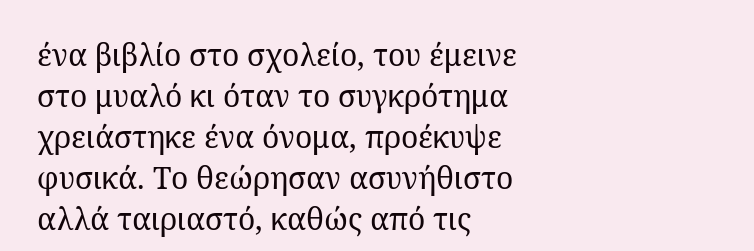ένα βιβλίο στο σχολείο, του έμεινε στο μυαλό κι όταν το συγκρότημα χρειάστηκε ένα όνομα, προέκυψε φυσικά. Το θεώρησαν ασυνήθιστο αλλά ταιριαστό, καθώς από τις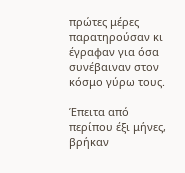πρώτες μέρες παρατηρούσαν κι έγραφαν για όσα συνέβαιναν στον κόσμο γύρω τους.

Έπειτα από περίπου έξι μήνες, βρήκαν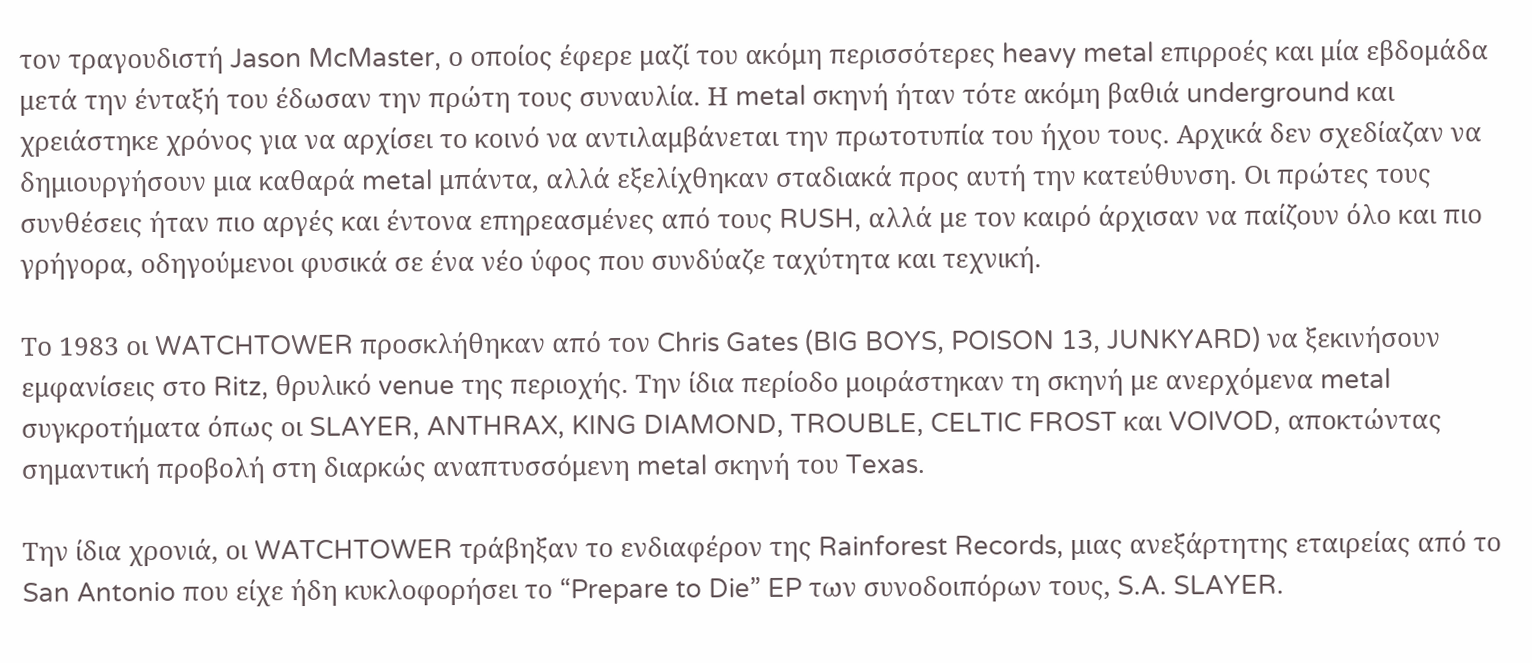τον τραγουδιστή Jason McMaster, ο οποίος έφερε μαζί του ακόμη περισσότερες heavy metal επιρροές και μία εβδομάδα μετά την ένταξή του έδωσαν την πρώτη τους συναυλία. Η metal σκηνή ήταν τότε ακόμη βαθιά underground και χρειάστηκε χρόνος για να αρχίσει το κοινό να αντιλαμβάνεται την πρωτοτυπία του ήχου τους. Αρχικά δεν σχεδίαζαν να δημιουργήσουν μια καθαρά metal μπάντα, αλλά εξελίχθηκαν σταδιακά προς αυτή την κατεύθυνση. Οι πρώτες τους συνθέσεις ήταν πιο αργές και έντονα επηρεασμένες από τους RUSH, αλλά με τον καιρό άρχισαν να παίζουν όλο και πιο γρήγορα, οδηγούμενοι φυσικά σε ένα νέο ύφος που συνδύαζε ταχύτητα και τεχνική.

Το 1983 οι WATCHTOWER προσκλήθηκαν από τον Chris Gates (BIG BOYS, POISON 13, JUNKYARD) να ξεκινήσουν εμφανίσεις στο Ritz, θρυλικό venue της περιοχής. Την ίδια περίοδο μοιράστηκαν τη σκηνή με ανερχόμενα metal συγκροτήματα όπως οι SLAYER, ANTHRAX, KING DIAMOND, TROUBLE, CELTIC FROST και VOIVOD, αποκτώντας σημαντική προβολή στη διαρκώς αναπτυσσόμενη metal σκηνή του Texas.

Την ίδια χρονιά, οι WATCHTOWER τράβηξαν το ενδιαφέρον της Rainforest Records, μιας ανεξάρτητης εταιρείας από το San Antonio που είχε ήδη κυκλοφορήσει το “Prepare to Die” EP των συνοδοιπόρων τους, S.A. SLAYER.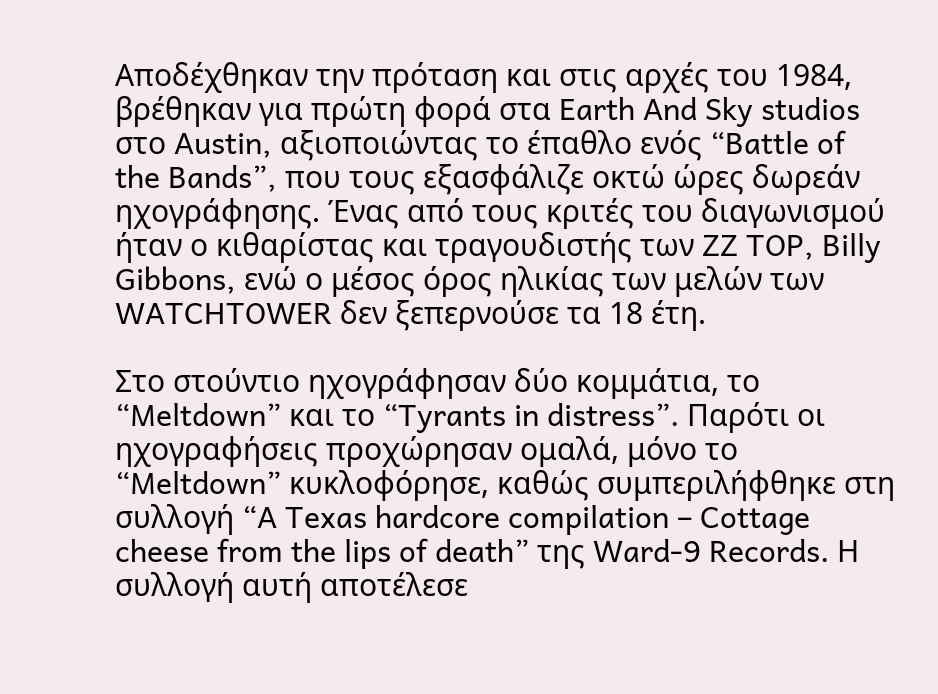Αποδέχθηκαν την πρόταση και στις αρχές του 1984, βρέθηκαν για πρώτη φορά στα Earth And Sky studios στο Austin, αξιοποιώντας το έπαθλο ενός “Battle of the Bands”, που τους εξασφάλιζε οκτώ ώρες δωρεάν ηχογράφησης. Ένας από τους κριτές του διαγωνισμού ήταν ο κιθαρίστας και τραγουδιστής των ZZ TOP, Billy Gibbons, ενώ ο μέσος όρος ηλικίας των μελών των WATCHTOWER δεν ξεπερνούσε τα 18 έτη.

Στο στούντιο ηχογράφησαν δύο κομμάτια, το “Meltdown” και το “Tyrants in distress”. Παρότι οι ηχογραφήσεις προχώρησαν ομαλά, μόνο το “Meltdown” κυκλοφόρησε, καθώς συμπεριλήφθηκε στη συλλογή “A Texas hardcore compilation – Cottage cheese from the lips of death” της Ward-9 Records. Η συλλογή αυτή αποτέλεσε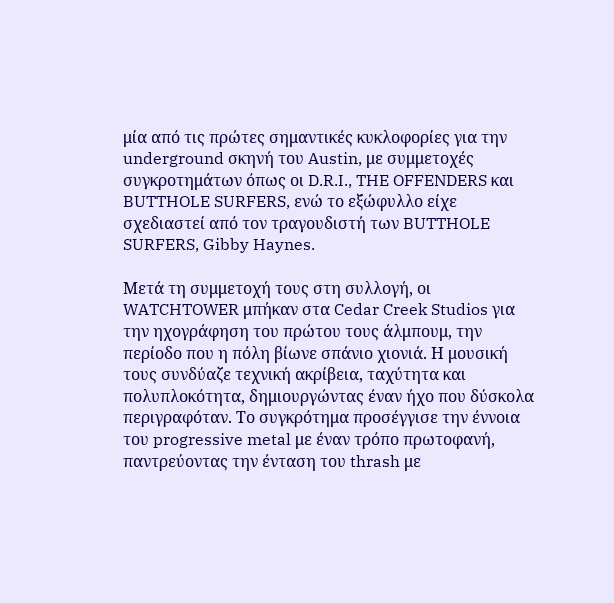μία από τις πρώτες σημαντικές κυκλοφορίες για την underground σκηνή του Austin, με συμμετοχές συγκροτημάτων όπως οι D.R.I., THE OFFENDERS και BUTTHOLE SURFERS, ενώ το εξώφυλλο είχε σχεδιαστεί από τον τραγουδιστή των BUTTHOLE SURFERS, Gibby Haynes.

Μετά τη συμμετοχή τους στη συλλογή, οι WATCHTOWER μπήκαν στα Cedar Creek Studios για την ηχογράφηση του πρώτου τους άλμπουμ, την περίοδο που η πόλη βίωνε σπάνιο χιονιά. Η μουσική τους συνδύαζε τεχνική ακρίβεια, ταχύτητα και πολυπλοκότητα, δημιουργώντας έναν ήχο που δύσκολα περιγραφόταν. Το συγκρότημα προσέγγισε την έννοια του progressive metal με έναν τρόπο πρωτοφανή, παντρεύοντας την ένταση του thrash με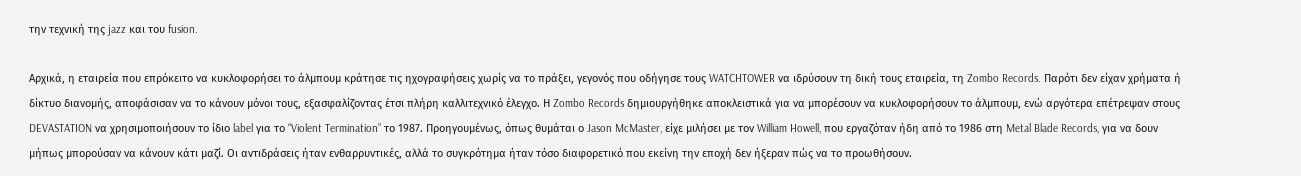την τεχνική της jazz και του fusion.

Αρχικά, η εταιρεία που επρόκειτο να κυκλοφορήσει το άλμπουμ κράτησε τις ηχογραφήσεις χωρίς να το πράξει, γεγονός που οδήγησε τους WATCHTOWER να ιδρύσουν τη δική τους εταιρεία, τη Zombo Records. Παρότι δεν είχαν χρήματα ή δίκτυο διανομής, αποφάσισαν να το κάνουν μόνοι τους, εξασφαλίζοντας έτσι πλήρη καλλιτεχνικό έλεγχο. Η Zombo Records δημιουργήθηκε αποκλειστικά για να μπορέσουν να κυκλοφορήσουν το άλμπουμ, ενώ αργότερα επέτρεψαν στους DEVASTATION να χρησιμοποιήσουν το ίδιο label για το “Violent Termination” το 1987. Προηγουμένως, όπως θυμάται ο Jason McMaster, είχε μιλήσει με τον William Howell, που εργαζόταν ήδη από το 1986 στη Metal Blade Records, για να δουν μήπως μπορούσαν να κάνουν κάτι μαζί. Οι αντιδράσεις ήταν ενθαρρυντικές, αλλά το συγκρότημα ήταν τόσο διαφορετικό που εκείνη την εποχή δεν ήξεραν πώς να το προωθήσουν.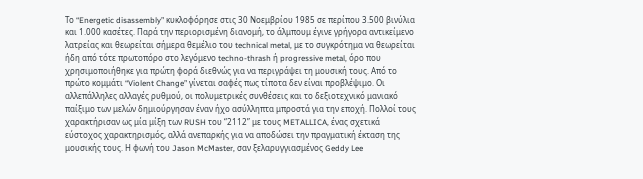Το “Energetic disassembly” κυκλοφόρησε στις 30 Νοεμβρίου 1985 σε περίπου 3.500 βινύλια και 1.000 κασέτες. Παρά την περιορισμένη διανομή, το άλμπουμ έγινε γρήγορα αντικείμενο λατρείας και θεωρείται σήμερα θεμέλιο του technical metal, με το συγκρότημα να θεωρείται ήδη από τότε πρωτοπόρο στο λεγόμενο techno-thrash ή progressive metal, όρο που χρησιμοποιήθηκε για πρώτη φορά διεθνώς για να περιγράψει τη μουσική τους. Από το πρώτο κομμάτι “Violent Change” γίνεται σαφές πως τίποτα δεν είναι προβλέψιμο. Οι αλλεπάλληλες αλλαγές ρυθμού, οι πολυμετρικές συνθέσεις και το δεξιοτεχνικό μανιακό παίξιμο των μελών δημιούργησαν έναν ήχο ασύλληπτα μπροστά για την εποχή. Πολλοί τους χαρακτήρισαν ως μία μίξη των RUSH του “2112” με τους METALLICA, ένας σχετικά εύστοχος χαρακτηρισμός, αλλά ανεπαρκής για να αποδώσει την πραγματική έκταση της μουσικής τους. Η φωνή του Jason McMaster, σαν ξελαρυγγιασμένος Geddy Lee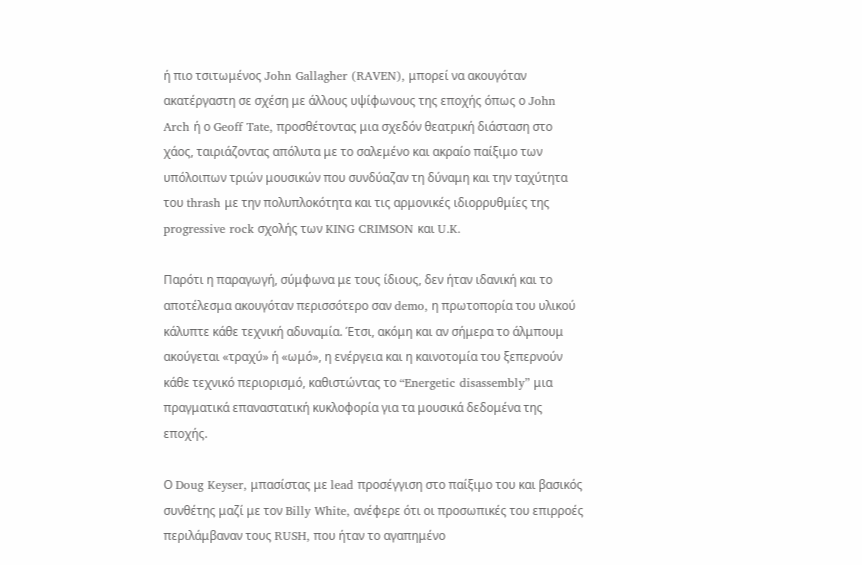ή πιο τσιτωμένος John Gallagher (RAVEN), μπορεί να ακουγόταν ακατέργαστη σε σχέση με άλλους υψίφωνους της εποχής όπως ο John Arch ή ο Geoff Tate, προσθέτοντας μια σχεδόν θεατρική διάσταση στο χάος, ταιριάζοντας απόλυτα με το σαλεμένο και ακραίο παίξιμο των υπόλοιπων τριών μουσικών που συνδύαζαν τη δύναμη και την ταχύτητα του thrash με την πολυπλοκότητα και τις αρμονικές ιδιορρυθμίες της progressive rock σχολής των KING CRIMSON και U.K.

Παρότι η παραγωγή, σύμφωνα με τους ίδιους, δεν ήταν ιδανική και το αποτέλεσμα ακουγόταν περισσότερο σαν demo, η πρωτοπορία του υλικού κάλυπτε κάθε τεχνική αδυναμία. Έτσι, ακόμη και αν σήμερα το άλμπουμ ακούγεται «τραχύ» ή «ωμό», η ενέργεια και η καινοτομία του ξεπερνούν κάθε τεχνικό περιορισμό, καθιστώντας το “Energetic disassembly” μια πραγματικά επαναστατική κυκλοφορία για τα μουσικά δεδομένα της εποχής.

Ο Doug Keyser, μπασίστας με lead προσέγγιση στο παίξιμο του και βασικός συνθέτης μαζί με τον Billy White, ανέφερε ότι οι προσωπικές του επιρροές περιλάμβαναν τους RUSH, που ήταν το αγαπημένο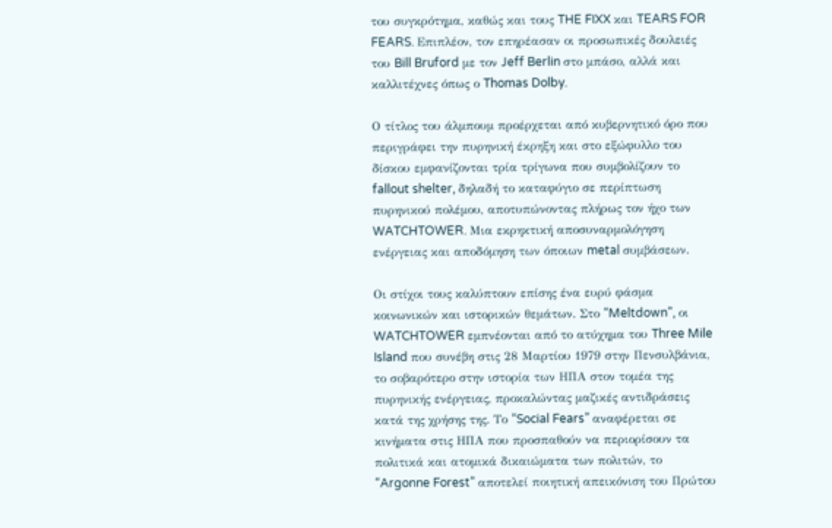του συγκρότημα, καθώς και τους THE FIXX και TEARS FOR FEARS. Επιπλέον, τον επηρέασαν οι προσωπικές δουλειές του Bill Bruford με τον Jeff Berlin στο μπάσο, αλλά και καλλιτέχνες όπως ο Thomas Dolby.

Ο τίτλος του άλμπουμ προέρχεται από κυβερνητικό όρο που περιγράφει την πυρηνική έκρηξη και στο εξώφυλλο του δίσκου εμφανίζονται τρία τρίγωνα που συμβολίζουν το fallout shelter, δηλαδή το καταφύγιο σε περίπτωση πυρηνικού πολέμου, αποτυπώνοντας πλήρως τον ήχο των WATCHTOWER. Μια εκρηκτική αποσυναρμολόγηση ενέργειας και αποδόμηση των όποιων metal συμβάσεων.

Οι στίχοι τους καλύπτουν επίσης ένα ευρύ φάσμα κοινωνικών και ιστορικών θεμάτων. Στο “Meltdown”, οι WATCHTOWER εμπνέονται από το ατύχημα του Three Mile Island που συνέβη στις 28 Μαρτίου 1979 στην Πενσυλβάνια, το σοβαρότερο στην ιστορία των ΗΠΑ στον τομέα της πυρηνικής ενέργειας, προκαλώντας μαζικές αντιδράσεις κατά της χρήσης της. Το “Social Fears” αναφέρεται σε κινήματα στις ΗΠΑ που προσπαθούν να περιορίσουν τα πολιτικά και ατομικά δικαιώματα των πολιτών, το “Argonne Forest” αποτελεί ποιητική απεικόνιση του Πρώτου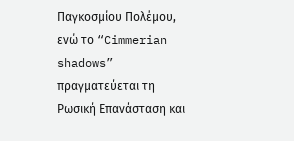Παγκοσμίου Πολέμου, ενώ το “Cimmerian shadows” πραγματεύεται τη Ρωσική Επανάσταση και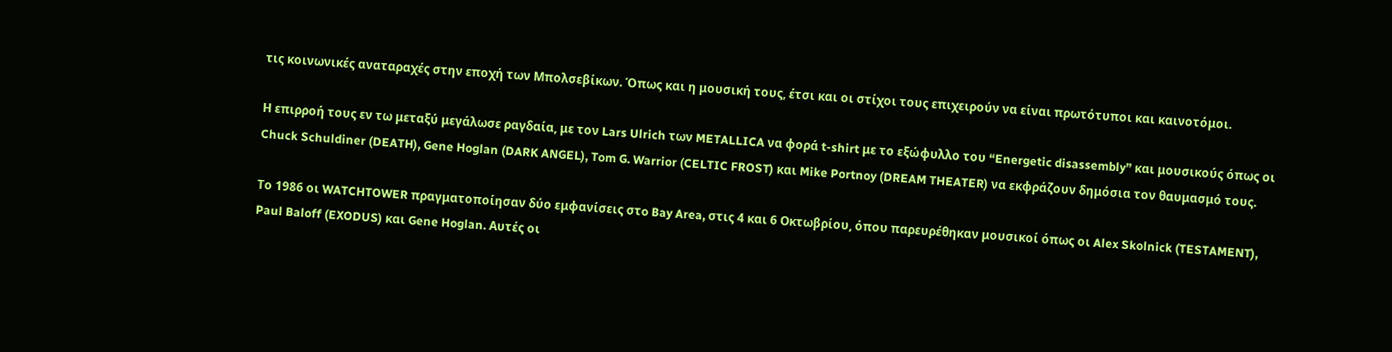τις κοινωνικές αναταραχές στην εποχή των Μπολσεβίκων. Όπως και η μουσική τους, έτσι και οι στίχοι τους επιχειρούν να είναι πρωτότυποι και καινοτόμοι.

Η επιρροή τους εν τω μεταξύ μεγάλωσε ραγδαία, με τον Lars Ulrich των METALLICA να φορά t-shirt με το εξώφυλλο του “Energetic disassembly” και μουσικούς όπως οι Chuck Schuldiner (DEATH), Gene Hoglan (DARK ANGEL), Tom G. Warrior (CELTIC FROST) και Mike Portnoy (DREAM THEATER) να εκφράζουν δημόσια τον θαυμασμό τους.

Το 1986 οι WATCHTOWER πραγματοποίησαν δύο εμφανίσεις στo Bay Area, στις 4 και 6 Οκτωβρίου, όπου παρευρέθηκαν μουσικοί όπως οι Alex Skolnick (TESTAMENT), Paul Baloff (EXODUS) και Gene Hoglan. Αυτές οι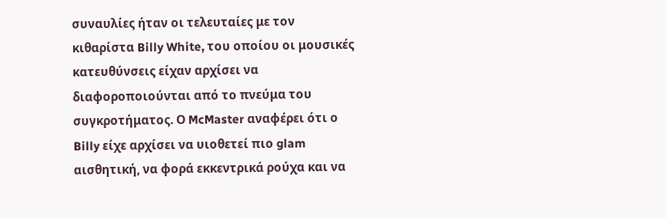συναυλίες ήταν οι τελευταίες με τον κιθαρίστα Billy White, του οποίου οι μουσικές κατευθύνσεις είχαν αρχίσει να διαφοροποιούνται από το πνεύμα του συγκροτήματος. Ο McMaster αναφέρει ότι ο Billy είχε αρχίσει να υιοθετεί πιο glam αισθητική, να φορά εκκεντρικά ρούχα και να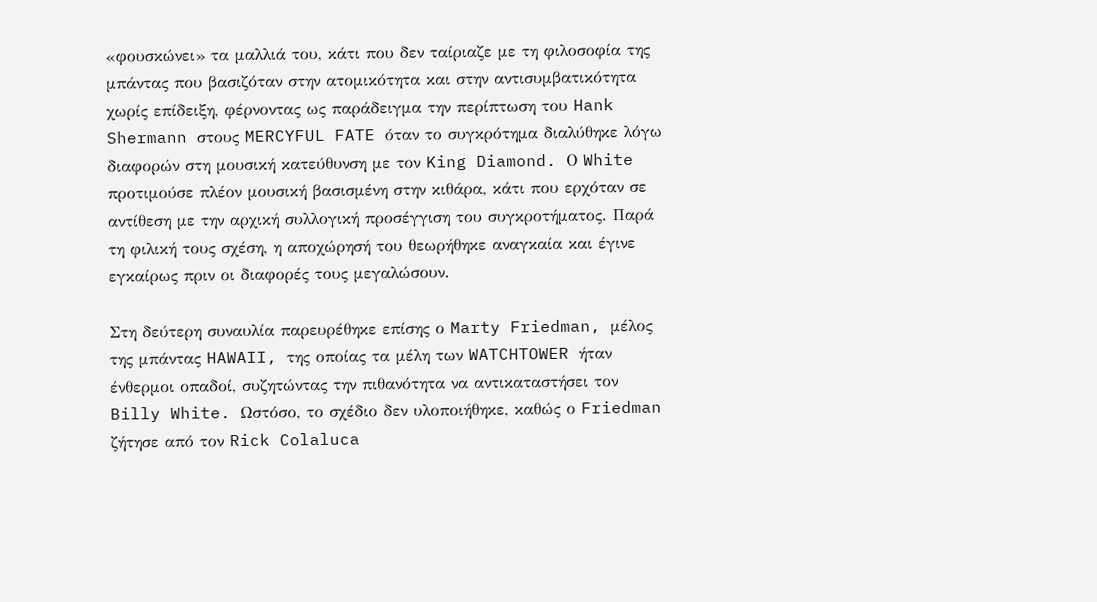«φουσκώνει» τα μαλλιά του, κάτι που δεν ταίριαζε με τη φιλοσοφία της μπάντας που βασιζόταν στην ατομικότητα και στην αντισυμβατικότητα χωρίς επίδειξη, φέρνοντας ως παράδειγμα την περίπτωση του Hank Shermann στους MERCYFUL FATE όταν το συγκρότημα διαλύθηκε λόγω διαφορών στη μουσική κατεύθυνση με τον King Diamond. Ο White προτιμούσε πλέον μουσική βασισμένη στην κιθάρα, κάτι που ερχόταν σε αντίθεση με την αρχική συλλογική προσέγγιση του συγκροτήματος. Παρά τη φιλική τους σχέση, η αποχώρησή του θεωρήθηκε αναγκαία και έγινε εγκαίρως πριν οι διαφορές τους μεγαλώσουν.

Στη δεύτερη συναυλία παρευρέθηκε επίσης ο Marty Friedman, μέλος της μπάντας HAWAII, της οποίας τα μέλη των WATCHTOWER ήταν ένθερμοι οπαδοί, συζητώντας την πιθανότητα να αντικαταστήσει τον Billy White. Ωστόσο, το σχέδιο δεν υλοποιήθηκε, καθώς ο Friedman ζήτησε από τον Rick Colaluca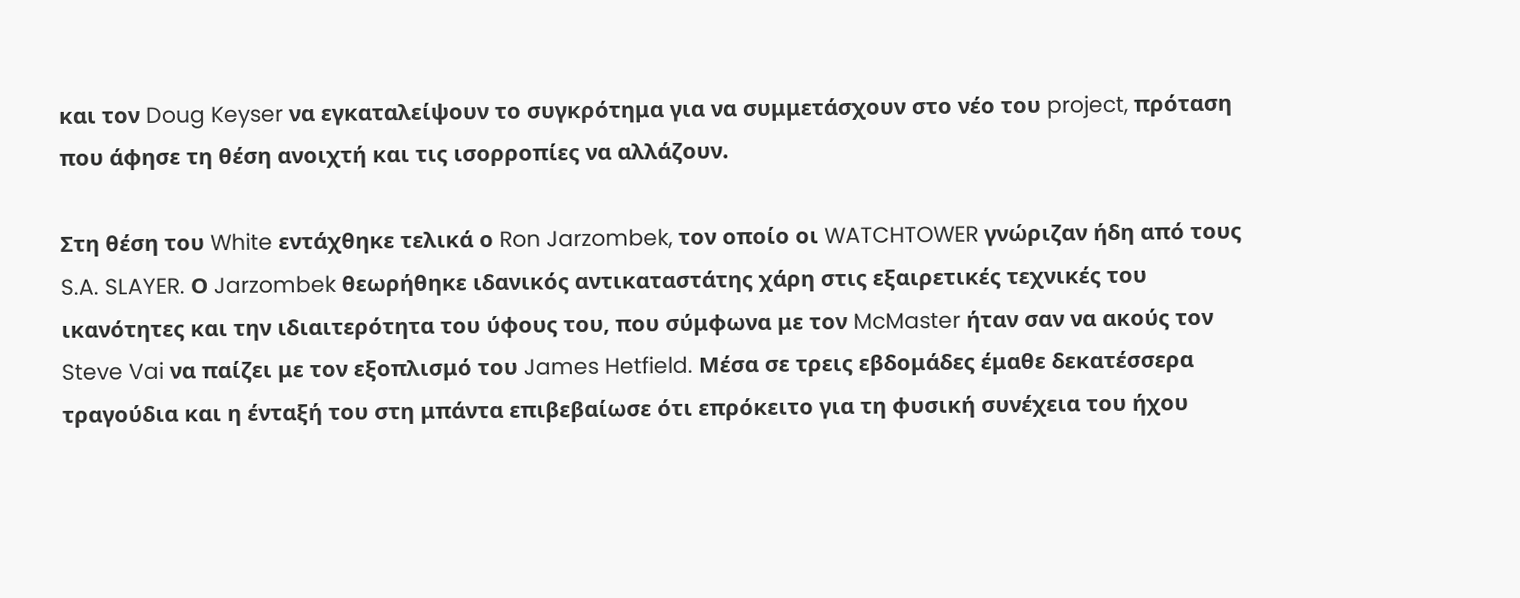και τον Doug Keyser να εγκαταλείψουν το συγκρότημα για να συμμετάσχουν στο νέο του project, πρόταση που άφησε τη θέση ανοιχτή και τις ισορροπίες να αλλάζουν.

Στη θέση του White εντάχθηκε τελικά ο Ron Jarzombek, τον οποίο οι WATCHTOWER γνώριζαν ήδη από τους S.A. SLAYER. Ο Jarzombek θεωρήθηκε ιδανικός αντικαταστάτης χάρη στις εξαιρετικές τεχνικές του ικανότητες και την ιδιαιτερότητα του ύφους του, που σύμφωνα με τον McMaster ήταν σαν να ακούς τον Steve Vai να παίζει με τον εξοπλισμό του James Hetfield. Μέσα σε τρεις εβδομάδες έμαθε δεκατέσσερα τραγούδια και η ένταξή του στη μπάντα επιβεβαίωσε ότι επρόκειτο για τη φυσική συνέχεια του ήχου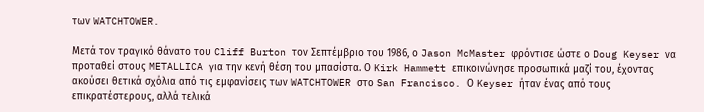των WATCHTOWER.

Μετά τον τραγικό θάνατο του Cliff Burton τον Σεπτέμβριο του 1986, ο Jason McMaster φρόντισε ώστε ο Doug Keyser να προταθεί στους METALLICA για την κενή θέση του μπασίστα. Ο Kirk Hammett επικοινώνησε προσωπικά μαζί του, έχοντας ακούσει θετικά σχόλια από τις εμφανίσεις των WATCHTOWER στο San Francisco. Ο Keyser ήταν ένας από τους επικρατέστερους, αλλά τελικά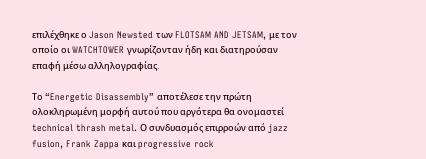επιλέχθηκε ο Jason Newsted των FLOTSAM AND JETSAM, με τον οποίο οι WATCHTOWER γνωρίζονταν ήδη και διατηρούσαν επαφή μέσω αλληλογραφίας.

Το “Energetic Disassembly” αποτέλεσε την πρώτη ολοκληρωμένη μορφή αυτού που αργότερα θα ονομαστεί technical thrash metal. Ο συνδυασμός επιρροών από jazz fusion, Frank Zappa και progressive rock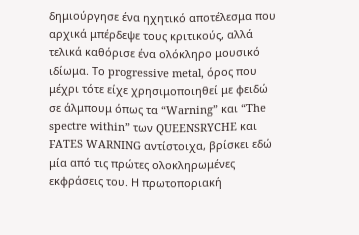δημιούργησε ένα ηχητικό αποτέλεσμα που αρχικά μπέρδεψε τους κριτικούς, αλλά τελικά καθόρισε ένα ολόκληρο μουσικό ιδίωμα. Το progressive metal, όρος που μέχρι τότε είχε χρησιμοποιηθεί με φειδώ σε άλμπουμ όπως τα “Warning” και “The spectre within” των QUEENSRYCHE και FATES WARNING αντίστοιχα, βρίσκει εδώ μία από τις πρώτες ολοκληρωμένες εκφράσεις του. Η πρωτοποριακή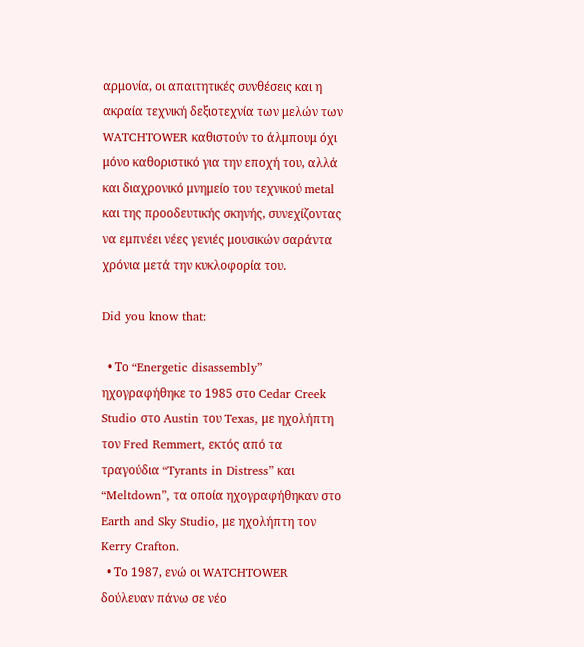αρμονία, οι απαιτητικές συνθέσεις και η ακραία τεχνική δεξιοτεχνία των μελών των WATCHTOWER καθιστούν το άλμπουμ όχι μόνο καθοριστικό για την εποχή του, αλλά και διαχρονικό μνημείο του τεχνικού metal και της προοδευτικής σκηνής, συνεχίζοντας να εμπνέει νέες γενιές μουσικών σαράντα χρόνια μετά την κυκλοφορία του.

Did you know that:

  • Το “Energetic disassembly” ηχογραφήθηκε το 1985 στο Cedar Creek Studio στο Austin του Texas, με ηχολήπτη τον Fred Remmert, εκτός από τα τραγούδια “Tyrants in Distress” και “Meltdown”, τα οποία ηχογραφήθηκαν στο Earth and Sky Studio, με ηχολήπτη τον Kerry Crafton.
  • Το 1987, ενώ οι WATCHTOWER δούλευαν πάνω σε νέο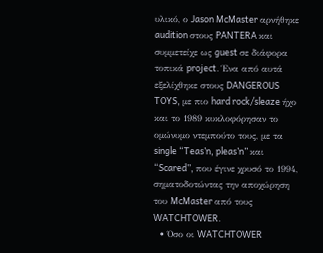υλικό, ο Jason McMaster αρνήθηκε audition στους PANTERA και συμμετείχε ως guest σε διάφορα τοπικά project. Ένα από αυτά εξελίχθηκε στους DANGEROUS TOYS, με πιο hard rock/sleaze ήχο και το 1989 κυκλοφόρησαν το ομώνυμο ντεμπούτο τους, με τα single “Teas’n, pleas’n” και “Scared”, που έγινε χρυσό το 1994, σηματοδοτώντας την αποχώρηση του McMaster από τους WATCHTOWER.
  • Όσο οι WATCHTOWER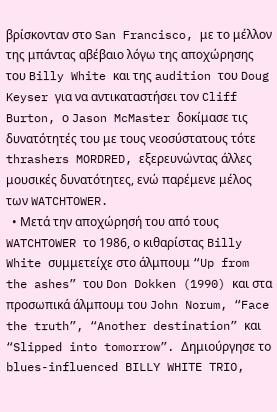βρίσκονταν στο San Francisco, με το μέλλον της μπάντας αβέβαιο λόγω της αποχώρησης του Billy White και της audition του Doug Keyser για να αντικαταστήσει τον Cliff Burton, ο Jason McMaster δοκίμασε τις δυνατότητές του με τους νεοσύστατους τότε thrashers MORDRED, εξερευνώντας άλλες μουσικές δυνατότητες, ενώ παρέμενε μέλος των WATCHTOWER.
  • Μετά την αποχώρησή του από τους WATCHTOWER το 1986, ο κιθαρίστας Billy White συμμετείχε στο άλμπουμ “Up from the ashes” του Don Dokken (1990) και στα προσωπικά άλμπουμ του John Norum, “Face the truth”, “Another destination” και “Slipped into tomorrow”. Δημιούργησε το blues-influenced BILLY WHITE TRIO,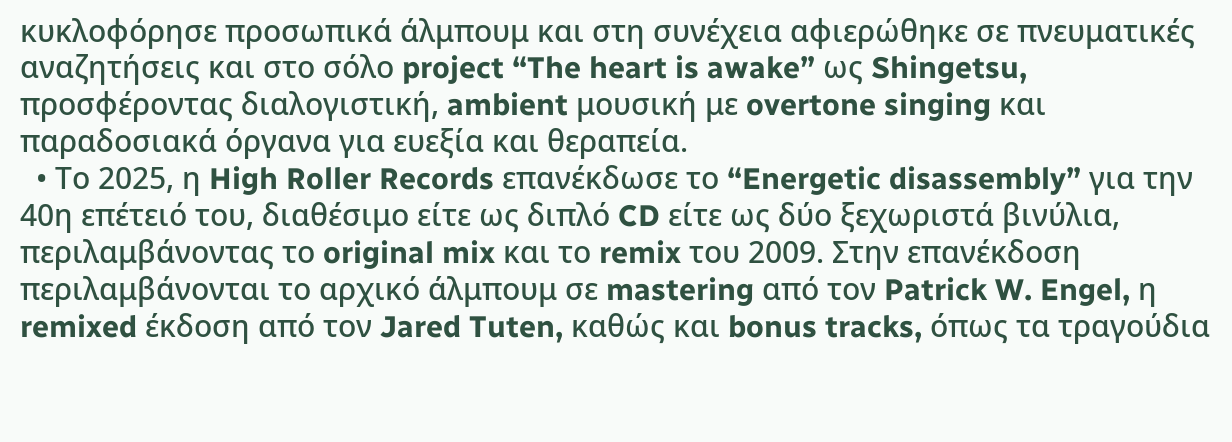κυκλοφόρησε προσωπικά άλμπουμ και στη συνέχεια αφιερώθηκε σε πνευματικές αναζητήσεις και στο σόλο project “The heart is awake” ως Shingetsu, προσφέροντας διαλογιστική, ambient μουσική με overtone singing και παραδοσιακά όργανα για ευεξία και θεραπεία.
  • Το 2025, η High Roller Records επανέκδωσε το “Energetic disassembly” για την 40η επέτειό του, διαθέσιμο είτε ως διπλό CD είτε ως δύο ξεχωριστά βινύλια, περιλαμβάνοντας το original mix και το remix του 2009. Στην επανέκδοση περιλαμβάνονται το αρχικό άλμπουμ σε mastering από τον Patrick W. Engel, η remixed έκδοση από τον Jared Tuten, καθώς και bonus tracks, όπως τα τραγούδια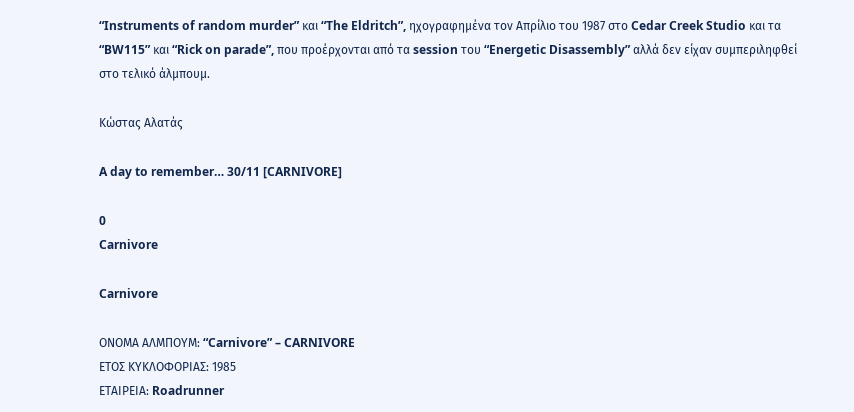“Instruments of random murder” και “The Eldritch”, ηχογραφημένα τον Απρίλιο του 1987 στο Cedar Creek Studio και τα “BW115” και “Rick on parade”, που προέρχονται από τα session του “Energetic Disassembly” αλλά δεν είχαν συμπεριληφθεί στο τελικό άλμπουμ.

Κώστας Αλατάς

A day to remember… 30/11 [CARNIVORE]

0
Carnivore

Carnivore

ΟΝΟΜΑ ΑΛΜΠΟΥΜ: “Carnivore” – CARNIVORE
ΕΤΟΣ ΚΥΚΛΟΦΟΡΙΑΣ: 1985
ΕΤΑΙΡΕΙΑ: Roadrunner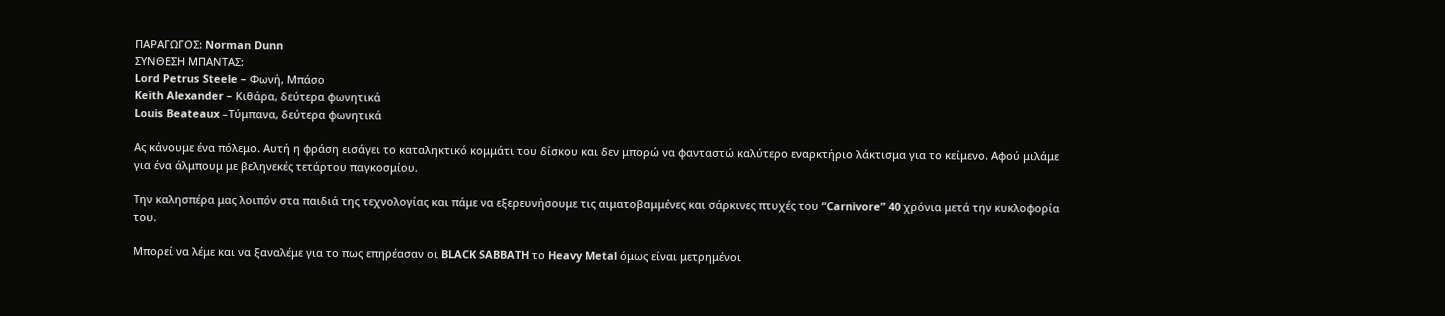ΠΑΡΑΓΩΓΟΣ: Norman Dunn
ΣΥΝΘΕΣΗ ΜΠΑΝΤΑΣ:
Lord Petrus Steele – Φωνή, Μπάσο
Keith Alexander – Κιθάρα, δεύτερα φωνητικά
Louis Beateaux –Τύμπανα, δεύτερα φωνητικά

Ας κάνουμε ένα πόλεμο. Αυτή η φράση εισάγει το καταληκτικό κομμάτι του δίσκου και δεν μπορώ να φανταστώ καλύτερο εναρκτήριο λάκτισμα για το κείμενο. Αφού μιλάμε για ένα άλμπουμ με βεληνεκές τετάρτου παγκοσμίου.

Την καλησπέρα μας λοιπόν στα παιδιά της τεχνολογίας και πάμε να εξερευνήσουμε τις αιματοβαμμένες και σάρκινες πτυχές του “Carnivore” 40 χρόνια μετά την κυκλοφορία του.

Μπορεί να λέμε και να ξαναλέμε για το πως επηρέασαν οι BLACK SABBATH το Heavy Metal όμως είναι μετρημένοι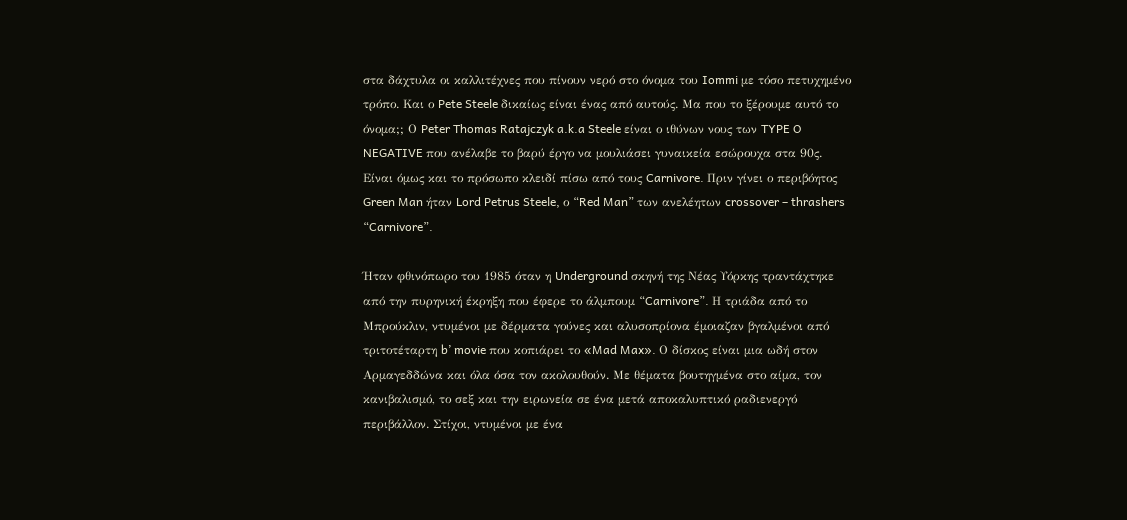στα δάχτυλα οι καλλιτέχνες που πίνουν νερό στο όνομα του Iommi με τόσο πετυχημένο τρόπο. Και ο Pete Steele δικαίως είναι ένας από αυτούς. Μα που το ξέρουμε αυτό το όνομα;; Ο Peter Thomas Ratajczyk a.k.a Steele είναι ο ιθύνων νους των TYPE O NEGATIVE που ανέλαβε το βαρύ έργο να μουλιάσει γυναικεία εσώρουχα στα 90ς. Είναι όμως και το πρόσωπο κλειδί πίσω από τους Carnivore. Πριν γίνει ο περιβόητος Green Man ήταν Lord Petrus Steele, ο “Red Man” των ανελέητων crossover – thrashers “Carnivore”.

Ήταν φθινόπωρο του 1985 όταν η Underground σκηνή της Νέας Υόρκης τραντάχτηκε από την πυρηνική έκρηξη που έφερε το άλμπουμ “Carnivore”. Η τριάδα από το Μπρούκλιν, ντυμένοι με δέρματα γούνες και αλυσοπρίονα έμοιαζαν βγαλμένοι από τριτοτέταρτη b’ movie που κοπιάρει το «Mad Max». Ο δίσκος είναι μια ωδή στον Αρμαγεδδώνα και όλα όσα τον ακολουθούν. Με θέματα βουτηγμένα στο αίμα, τον κανιβαλισμό, το σεξ και την ειρωνεία σε ένα μετά αποκαλυπτικό ραδιενεργό περιβάλλον. Στίχοι, ντυμένοι με ένα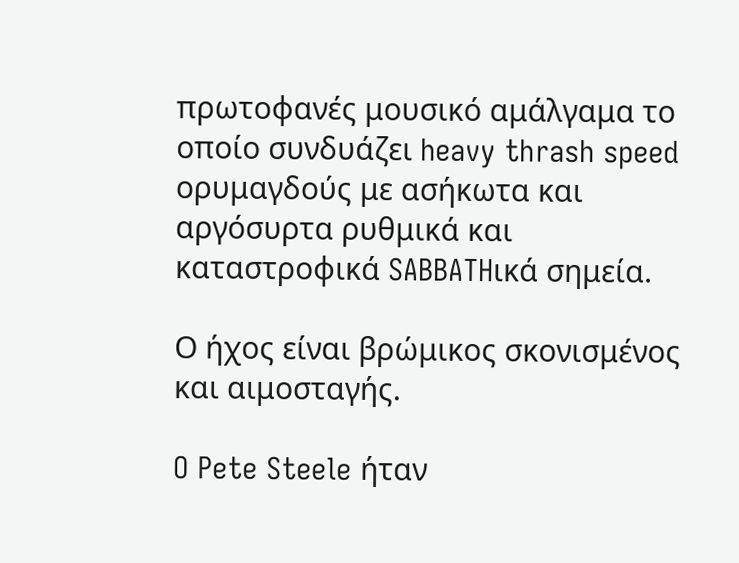πρωτοφανές μουσικό αμάλγαμα το οποίο συνδυάζει heavy thrash speed ορυμαγδούς με ασήκωτα και αργόσυρτα ρυθμικά και καταστροφικά SABBATHικά σημεία.

Ο ήχος είναι βρώμικος σκονισμένος και αιμοσταγής.

O Pete Steele ήταν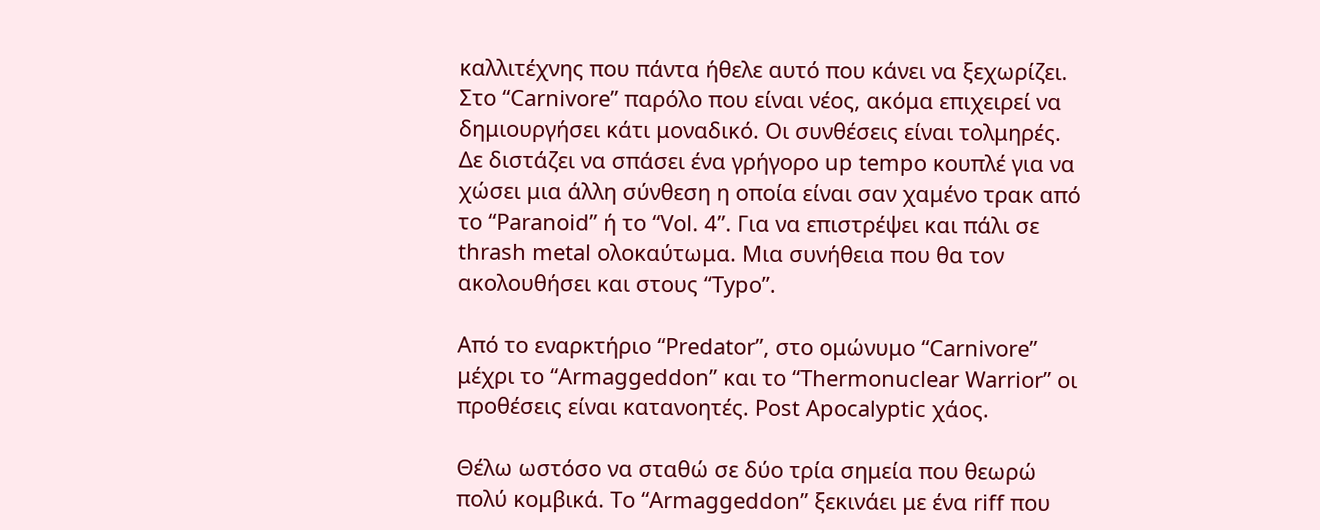καλλιτέχνης που πάντα ήθελε αυτό που κάνει να ξεχωρίζει. Στο “Carnivore” παρόλο που είναι νέος, ακόμα επιχειρεί να δημιουργήσει κάτι μοναδικό. Οι συνθέσεις είναι τολμηρές. Δε διστάζει να σπάσει ένα γρήγορο up tempo κουπλέ για να χώσει μια άλλη σύνθεση η οποία είναι σαν χαμένο τρακ από το “Paranoid” ή το “Vol. 4”. Για να επιστρέψει και πάλι σε thrash metal ολοκαύτωμα. Μια συνήθεια που θα τον ακολουθήσει και στους “Typo”.

Από το εναρκτήριο “Predator”, στο ομώνυμο “Carnivore” μέχρι το “Armaggeddon” και το “Thermonuclear Warrior” οι προθέσεις είναι κατανοητές. Post Apocalyptic χάος.

Θέλω ωστόσο να σταθώ σε δύο τρία σημεία που θεωρώ πολύ κομβικά. Το “Armaggeddon” ξεκινάει με ένα riff που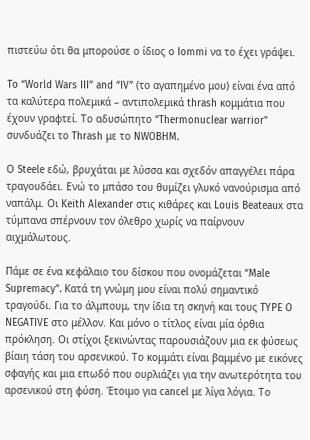πιστεύω ότι θα μπορούσε ο ίδιος ο Iommi να το έχει γράψει.

To “World Wars III” and “IV” (το αγαπημένο μου) είναι ένα από τα καλύτερα πολεμικά – αντιπολεμικά thrash κομμάτια που έχουν γραφτεί. Το αδυσώπητο “Thermonuclear warrior” συνδυάζει το Thrash με το NWOBHM.

Ο Steele εδώ, βρυχάται με λύσσα και σχεδόν απαγγέλει πάρα τραγουδάει. Ενώ το μπάσο του θυμίζει γλυκό νανούρισμα από ναπάλμ. Οι Keith Alexander στις κιθάρες και Louis Beateaux στα τύμπανα σπέρνουν τον όλεθρο χωρίς να παίρνουν αιχμάλωτους.

Πάμε σε ένα κεφάλαιο του δίσκου που ονομάζεται “Male Supremacy”. Κατά τη γνώμη μου είναι πολύ σημαντικό τραγούδι. Για το άλμπουμ, την ίδια τη σκηνή και τους TYPE O NEGATIVE στο μέλλον. Και μόνο ο τίτλος είναι μία όρθια πρόκληση. Οι στίχοι ξεκινώντας παρουσιάζουν μια εκ φύσεως βίαιη τάση του αρσενικού. Το κομμάτι είναι βαμμένο με εικόνες σφαγής και μια επωδό που ουρλιάζει για την ανωτερότητα του αρσενικού στη φύση. Έτοιμο για cancel με λίγα λόγια. Το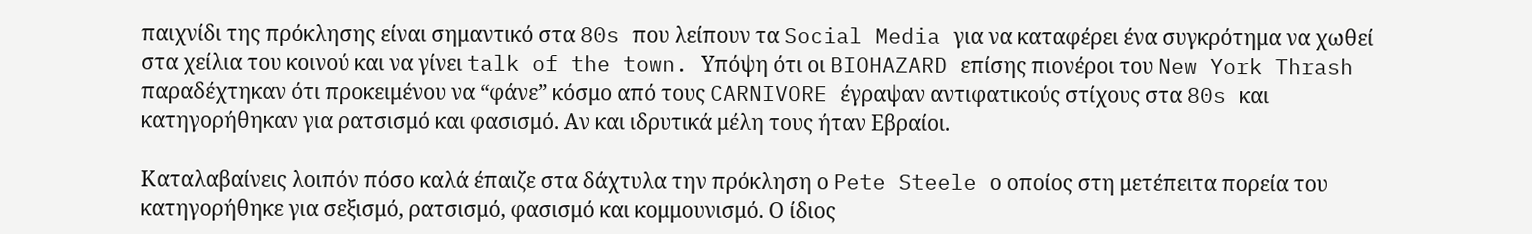παιχνίδι της πρόκλησης είναι σημαντικό στα 80s που λείπουν τα Social Media για να καταφέρει ένα συγκρότημα να χωθεί στα χείλια του κοινού και να γίνει talk of the town. Υπόψη ότι οι BIOHAZARD επίσης πιονέροι του New York Thrash παραδέχτηκαν ότι προκειμένου να “φάνε” κόσμο από τους CARNIVORE έγραψαν αντιφατικούς στίχους στα 80s και κατηγορήθηκαν για ρατσισμό και φασισμό. Αν και ιδρυτικά μέλη τους ήταν Εβραίοι.

Καταλαβαίνεις λοιπόν πόσο καλά έπαιζε στα δάχτυλα την πρόκληση ο Pete Steele ο οποίος στη μετέπειτα πορεία του κατηγορήθηκε για σεξισμό, ρατσισμό, φασισμό και κομμουνισμό. Ο ίδιος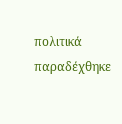πολιτικά παραδέχθηκε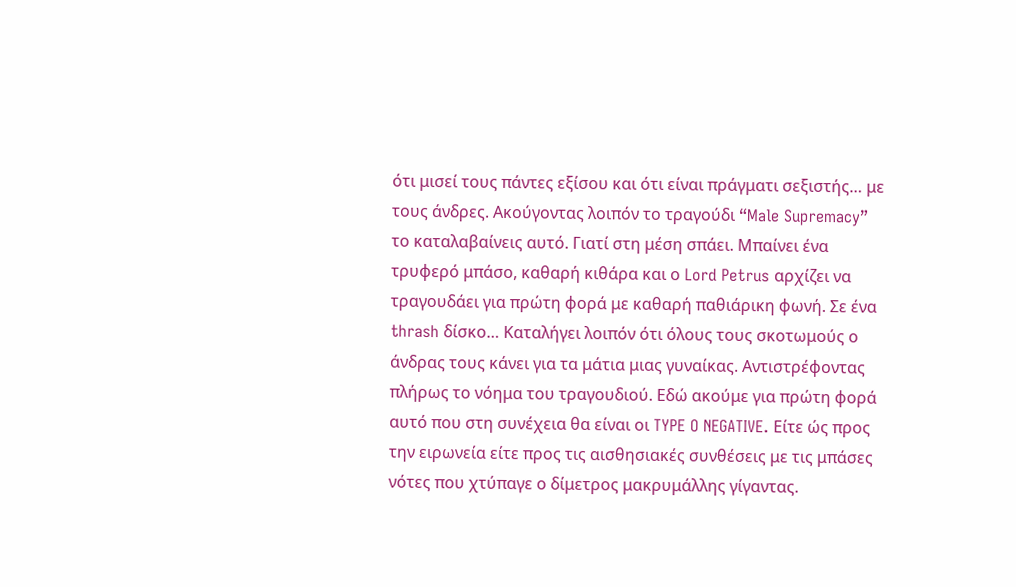ότι μισεί τους πάντες εξίσου και ότι είναι πράγματι σεξιστής… με τους άνδρες. Ακούγοντας λοιπόν το τραγούδι “Male Supremacy” το καταλαβαίνεις αυτό. Γιατί στη μέση σπάει. Μπαίνει ένα τρυφερό μπάσο, καθαρή κιθάρα και ο Lord Petrus αρχίζει να τραγουδάει για πρώτη φορά με καθαρή παθιάρικη φωνή. Σε ένα thrash δίσκο… Καταλήγει λοιπόν ότι όλους τους σκοτωμούς ο άνδρας τους κάνει για τα μάτια μιας γυναίκας. Αντιστρέφοντας πλήρως το νόημα του τραγουδιού. Εδώ ακούμε για πρώτη φορά αυτό που στη συνέχεια θα είναι οι TYPE O NEGATIVE. Είτε ώς προς την ειρωνεία είτε προς τις αισθησιακές συνθέσεις με τις μπάσες νότες που χτύπαγε ο δίμετρος μακρυμάλλης γίγαντας.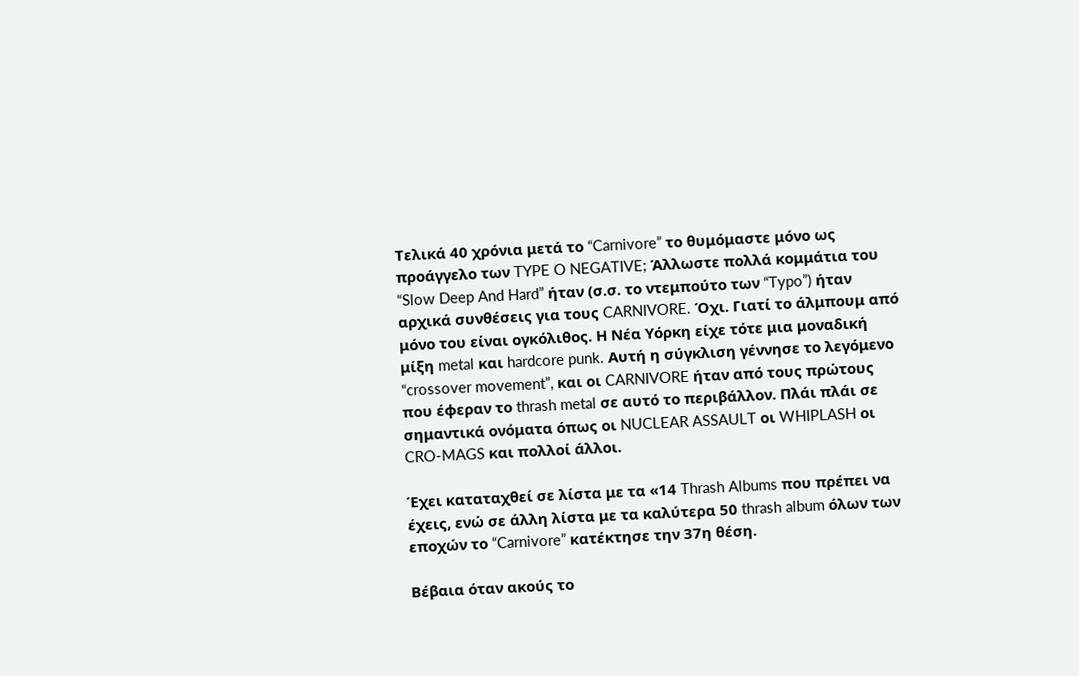Τελικά 40 χρόνια μετά το “Carnivore” το θυμόμαστε μόνο ως προάγγελο των TYPE O NEGATIVE; Άλλωστε πολλά κομμάτια του “Slow Deep And Hard” ήταν (σ.σ. το ντεμπούτο των “Typo”) ήταν αρχικά συνθέσεις για τους CARNIVORE. Όχι. Γιατί το άλμπουμ από μόνο του είναι ογκόλιθος. Η Νέα Υόρκη είχε τότε μια μοναδική μίξη metal και hardcore punk. Αυτή η σύγκλιση γέννησε το λεγόμενο “crossover movement”, και οι CARNIVORE ήταν από τους πρώτους που έφεραν το thrash metal σε αυτό το περιβάλλον. Πλάι πλάι σε σημαντικά ονόματα όπως οι NUCLEAR ASSAULT οι WHIPLASH οι CRO-MAGS και πολλοί άλλοι.

Έχει καταταχθεί σε λίστα με τα «14 Thrash Albums που πρέπει να έχεις, ενώ σε άλλη λίστα με τα καλύτερα 50 thrash album όλων των εποχών το “Carnivore” κατέκτησε την 37η θέση.

Βέβαια όταν ακούς το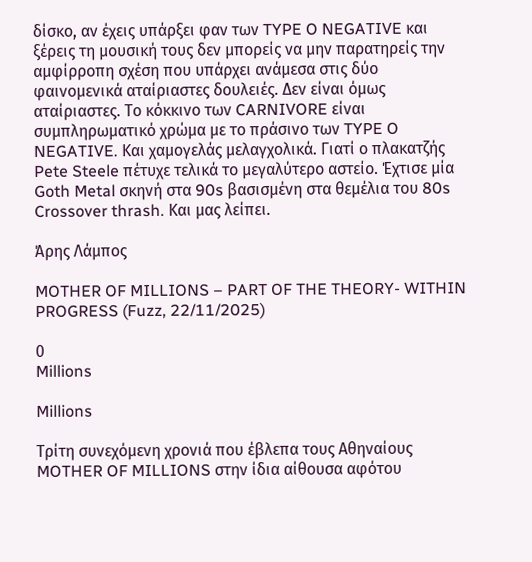δίσκο, αν έχεις υπάρξει φαν των TYPE O NEGATIVE και ξέρεις τη μουσική τους δεν μπορείς να μην παρατηρείς την αμφίρροπη σχέση που υπάρχει ανάμεσα στις δύο φαινομενικά αταίριαστες δουλειές. Δεν είναι όμως αταίριαστες. Το κόκκινο των CARNIVORE είναι συμπληρωματικό χρώμα με το πράσινο των TYPE O NEGATIVE. Και χαμογελάς μελαγχολικά. Γιατί ο πλακατζής Pete Steele πέτυχε τελικά το μεγαλύτερο αστείο. Έχτισε μία Goth Metal σκηνή στα 90s βασισμένη στα θεμέλια του 80s Crossover thrash. Και μας λείπει.

Άρης Λάμπος

MOTHER OF MILLIONS – PART OF THE THEORY- WITHIN PROGRESS (Fuzz, 22/11/2025)

0
Millions

Millions

Τρίτη συνεχόμενη χρονιά που έβλεπα τους Αθηναίους MOTHER OF MILLIONS στην ίδια αίθουσα αφότου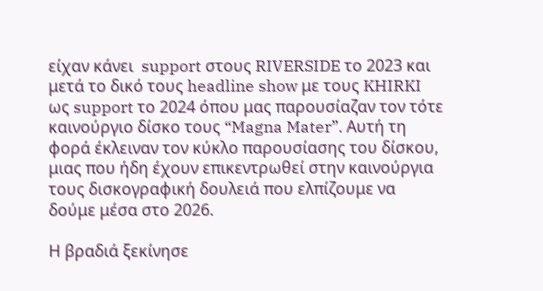είχαν κάνει  support στους RIVERSIDE το 2023 και μετά το δικό τους headline show με τους KHIRKI ως support το 2024 όπου μας παρουσίαζαν τον τότε καινούργιο δίσκο τους “Magna Mater”. Αυτή τη φορά έκλειναν τον κύκλο παρουσίασης του δίσκου, μιας που ήδη έχουν επικεντρωθεί στην καινούργια τους δισκογραφική δουλειά που ελπίζουμε να δούμε μέσα στο 2026.

Η βραδιά ξεκίνησε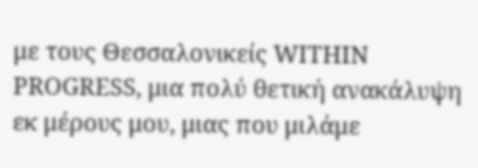με τους Θεσσαλονικείς WITHIN PROGRESS, μια πολύ θετική ανακάλυψη εκ μέρους μου, μιας που μιλάμε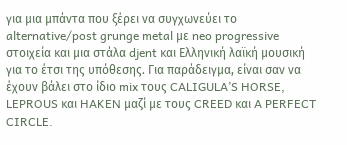για μια μπάντα που ξέρει να συγχωνεύει το alternative/post grunge metal με neo progressive στοιχεία και μια στάλα djent και Ελληνική λαϊκή μουσική για το έτσι της υπόθεσης. Για παράδειγμα, είναι σαν να έχουν βάλει στο ίδιο mix τους CALIGULA’S HORSE, LEPROUS και HAKEN μαζί με τους CREED και A PERFECT CIRCLE.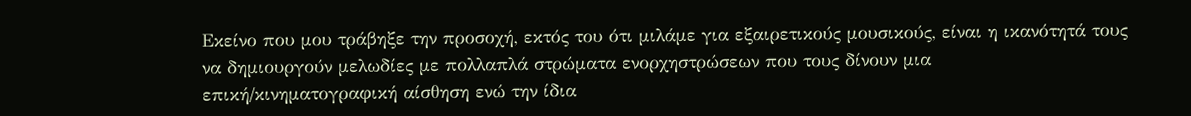Εκείνο που μου τράβηξε την προσοχή, εκτός του ότι μιλάμε για εξαιρετικούς μουσικούς, είναι η ικανότητά τους να δημιουργούν μελωδίες με πολλαπλά στρώματα ενορχηστρώσεων που τους δίνουν μια επική/κινηματογραφική αίσθηση ενώ την ίδια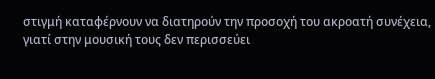στιγμή καταφέρνουν να διατηρούν την προσοχή του ακροατή συνέχεια, γιατί στην μουσική τους δεν περισσεύει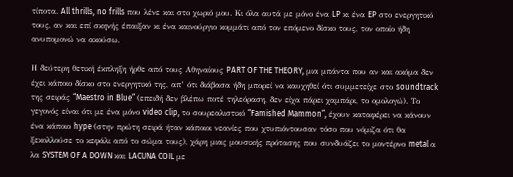τίποτα. All thrills, no frills που λένε και στο χωριό μου. Κι όλα αυτά με μόνο ένα LP κι ένα EP στο ενεργητικό τους, αν και επί σκηνής έπαιξαν κι ένα καινούργιο κομμάτι από τον επόμενο δίσκο τους, τον οποίο ήδη ανυπομονώ να ακούσω.

Η δεύτερη θετική έκπληξη ήρθε από τους Αθηναίους PART OF THE THEORY, μια μπάντα που αν και ακόμα δεν έχει κάποιο δίσκο στο ενεργητικό της, απ’ ότι διάβασα ήδη μπορεί να καυχηθεί ότι συμμετείχε στο soundtrack της σειράς “Maestro in Blue” (επειδή δεν βλέπω ποτέ τηλεόραση, δεν είχα πάρει χαμπάρι, το ομολογώ). Το γεγονός είναι ότι με ένα μόνο video clip, το σουρεαλιστικό “Famished Mammon”, έχουν καταφέρει να κάνουν ένα κάποιο hype (στην πρώτη σειρά ήταν κάποιοι νεανίες που χτυπιόντουσαν τόσο που νόμιζα ότι θα ξεκολλούσε το κεφάλι από το σώμα τους), χάρη μιας μουσικής πρότασης που συνδυάζει το μοντέρνο metal α λα SYSTEM OF A DOWN και LACUNA COIL με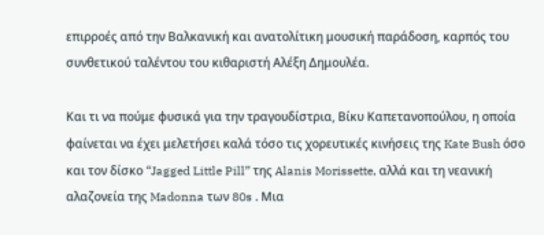επιρροές από την Βαλκανική και ανατολίτικη μουσική παράδοση, καρπός του συνθετικού ταλέντου του κιθαριστή Αλέξη Δημουλέα.

Και τι να πούμε φυσικά για την τραγουδίστρια, Βίκυ Καπετανοπούλου, η οποία φαίνεται να έχει μελετήσει καλά τόσο τις χορευτικές κινήσεις της Kate Bush όσο και τον δίσκο “Jagged Little Pill” της Alanis Morissette, αλλά και τη νεανική αλαζονεία της Madonna των 80s . Μια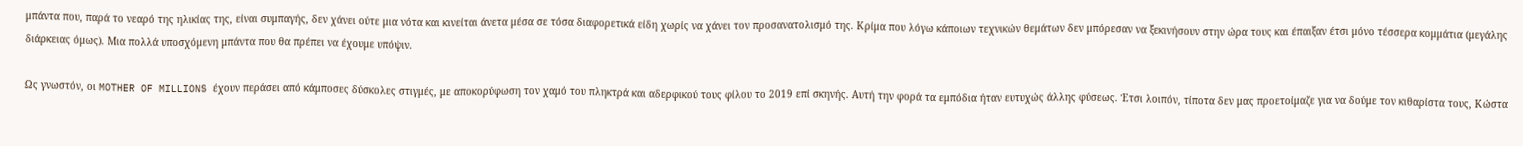μπάντα που, παρά το νεαρό της ηλικίας της, είναι συμπαγής, δεν χάνει ούτε μια νότα και κινείται άνετα μέσα σε τόσα διαφορετικά είδη χωρίς να χάνει τον προσανατολισμό της. Κρίμα που λόγω κάποιων τεχνικών θεμάτων δεν μπόρεσαν να ξεκινήσουν στην ώρα τους και έπαιξαν έτσι μόνο τέσσερα κομμάτια (μεγάλης διάρκειας όμως). Μια πολλά υποσχόμενη μπάντα που θα πρέπει να έχουμε υπόψιν.

Ως γνωστόν, οι MOTHER OF MILLIONS έχουν περάσει από κάμποσες δύσκολες στιγμές, με αποκορύφωση τον χαμό του πληκτρά και αδερφικού τους φίλου το 2019 επί σκηνής. Αυτή την φορά τα εμπόδια ήταν ευτυχώς άλλης φύσεως. Έτσι λοιπόν, τίποτα δεν μας προετοίμαζε για να δούμε τον κιθαρίστα τους, Κώστα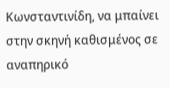Κωνσταντινίδη, να μπαίνει στην σκηνή καθισμένος σε αναπηρικό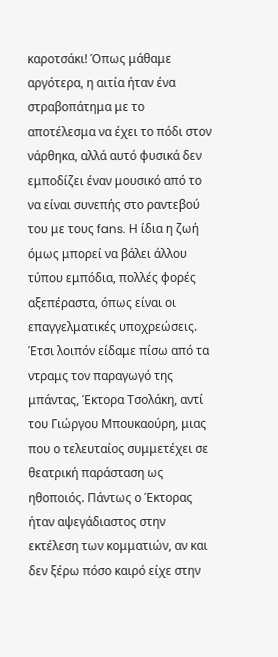καροτσάκι! Όπως μάθαμε αργότερα, η αιτία ήταν ένα στραβοπάτημα με το αποτέλεσμα να έχει το πόδι στον νάρθηκα, αλλά αυτό φυσικά δεν εμποδίζει έναν μουσικό από το να είναι συνεπής στο ραντεβού του με τους fans. Η ίδια η ζωή όμως μπορεί να βάλει άλλου τύπου εμπόδια, πολλές φορές αξεπέραστα, όπως είναι οι επαγγελματικές υποχρεώσεις. Έτσι λοιπόν είδαμε πίσω από τα ντραμς τον παραγωγό της μπάντας, Έκτορα Τσολάκη, αντί του Γιώργου Μπουκαούρη, μιας που ο τελευταίος συμμετέχει σε θεατρική παράσταση ως ηθοποιός. Πάντως ο Έκτορας ήταν αψεγάδιαστος στην εκτέλεση των κομματιών, αν και δεν ξέρω πόσο καιρό είχε στην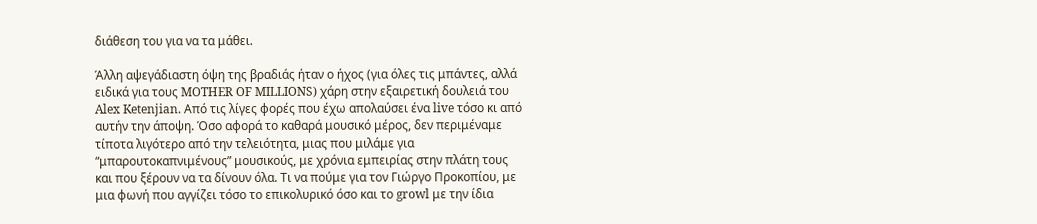διάθεση του για να τα μάθει.

Άλλη αψεγάδιαστη όψη της βραδιάς ήταν ο ήχος (για όλες τις μπάντες, αλλά ειδικά για τους MOTHER OF MILLIONS) χάρη στην εξαιρετική δουλειά του Alex Ketenjian. Από τις λίγες φορές που έχω απολαύσει ένα live τόσο κι από αυτήν την άποψη. Όσο αφορά το καθαρά μουσικό μέρος, δεν περιμέναμε τίποτα λιγότερο από την τελειότητα, μιας που μιλάμε για “μπαρουτοκαπνιμένους” μουσικούς, με χρόνια εμπειρίας στην πλάτη τους και που ξέρουν να τα δίνουν όλα. Τι να πούμε για τον Γιώργο Προκοπίου, με μια φωνή που αγγίζει τόσο το επικολυρικό όσο και το growl με την ίδια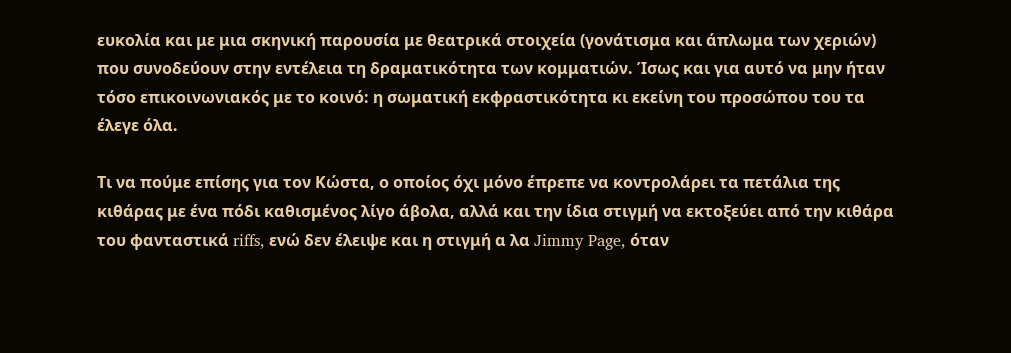ευκολία και με μια σκηνική παρουσία με θεατρικά στοιχεία (γονάτισμα και άπλωμα των χεριών) που συνοδεύουν στην εντέλεια τη δραματικότητα των κομματιών. Ίσως και για αυτό να μην ήταν τόσο επικοινωνιακός με το κοινό: η σωματική εκφραστικότητα κι εκείνη του προσώπου του τα έλεγε όλα.

Τι να πούμε επίσης για τον Κώστα, ο οποίος όχι μόνο έπρεπε να κοντρολάρει τα πετάλια της κιθάρας με ένα πόδι καθισμένος λίγο άβολα, αλλά και την ίδια στιγμή να εκτοξεύει από την κιθάρα του φανταστικά riffs, ενώ δεν έλειψε και η στιγμή α λα Jimmy Page, όταν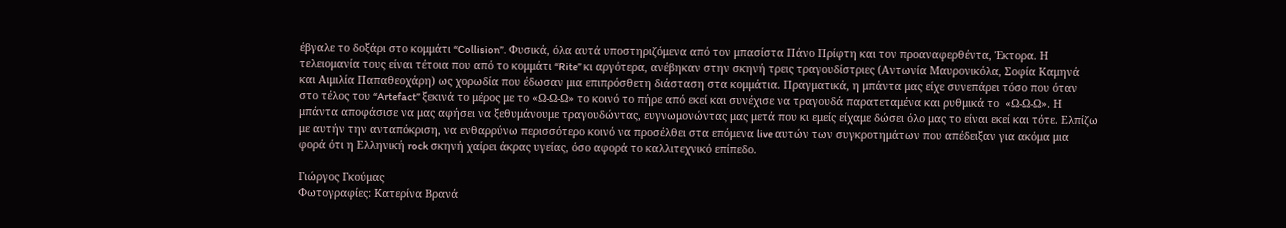έβγαλε το δοξάρι στο κομμάτι “Collision”. Φυσικά, όλα αυτά υποστηριζόμενα από τον μπασίστα Πάνο Πρίφτη και τον προαναφερθέντα, Έκτορα. Η τελειομανία τους είναι τέτοια που από το κομμάτι “Rite” κι αργότερα, ανέβηκαν στην σκηνή τρεις τραγουδίστριες (Αντωνία Μαυρονικόλα, Σοφία Καμηνά και Αιμιλία Παπαθεοχάρη) ως χορωδία που έδωσαν μια επιπρόσθετη διάσταση στα κομμάτια. Πραγματικά, η μπάντα μας είχε συνεπάρει τόσο που όταν στο τέλος του “Artefact” ξεκινά το μέρος με το «Ω-Ω-Ω» το κοινό το πήρε από εκεί και συνέχισε να τραγουδά παρατεταμένα και ρυθμικά το  «Ω-Ω-Ω». Η μπάντα αποφάσισε να μας αφήσει να ξεθυμάνουμε τραγουδώντας, ευγνωμονώντας μας μετά που κι εμείς είχαμε δώσει όλο μας το είναι εκεί και τότε. Ελπίζω με αυτήν την ανταπόκριση, να ενθαρρύνω περισσότερο κοινό να προσέλθει στα επόμενα live αυτών των συγκροτημάτων που απέδειξαν για ακόμα μια φορά ότι η Ελληνική rock σκηνή χαίρει άκρας υγείας, όσο αφορά το καλλιτεχνικό επίπεδο.

Γιώργος Γκούμας
Φωτογραφίες: Κατερίνα Βρανά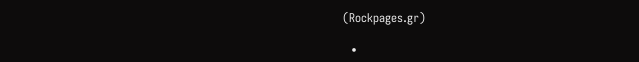(Rockpages.gr)

  •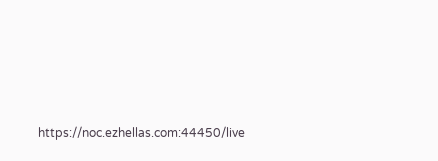https://noc.ezhellas.com:44450/live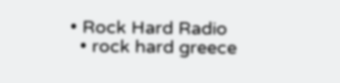• Rock Hard Radio
  • rock hard greece